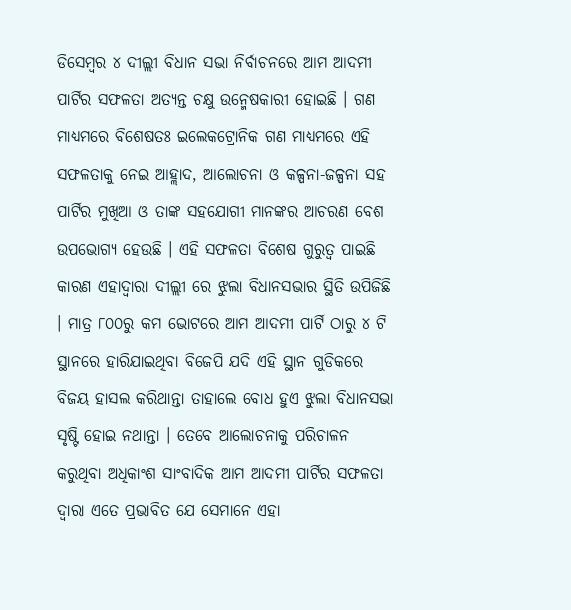ଡିସେମ୍ବର ୪ ଦୀଲ୍ଲୀ ବିଧାନ ସଭା ନିର୍ବାଚନରେ ଆମ ଆଦମୀ ପାର୍ଟିର ସଫଳତା ଅତ୍ୟନ୍ତ ଚକ୍ଷୁ ଉନ୍ମେଷକାରୀ ହୋଇଛି । ଗଣ ମାଧ୍ୟମରେ ବିଶେଷତଃ ଇଲେକଟ୍ରୋନିକ ଗଣ ମାଧ୍ୟମରେ ଏହି ସଫଳତାକୁ ନେଇ ଆହ୍ଲାଦ, ଆଲୋଚନା ଓ କଳ୍ପନା-ଜଳ୍ପନା ସହ ପାର୍ଟିର ମୁଖିଆ ଓ ତାଙ୍କ ସହଯୋଗୀ ମାନଙ୍କର ଆଚରଣ ବେଶ ଉପଭୋଗ୍ୟ ହେଉଛି । ଏହି ସଫଳତା ବିଶେଷ ଗୁରୁତ୍ୱ ପାଇଛି କାରଣ ଏହାଦ୍ୱାରା ଦୀଲ୍ଲୀ ରେ ଝୁଲା ବିଧାନସଭାର ସ୍ଥିତି ଉପିଜିଛି । ମାତ୍ର ୮୦୦ରୁ କମ ଭୋଟରେ ଆମ ଆଦମୀ ପାର୍ଟି ଠାରୁ ୪ ଟି ସ୍ଥାନରେ ହାରିଯାଇଥିବା ବିଜେପି ଯଦି ଏହି ସ୍ଥାନ ଗୁଡିକରେ ବିଜୟ ହାସଲ କରିଥାନ୍ତା ତାହାଲେ ବୋଧ ହୁଏ ଝୁଲା ବିଧାନସଭା ସୃଷ୍ଟି ହୋଇ ନଥାନ୍ତା । ତେବେ ଆଲୋଚନାକୁ ପରିଚାଳନ କରୁଥିବା ଅଧିକାଂଶ ସାଂବାଦିକ ଆମ ଆଦମୀ ପାର୍ଟିର ସଫଳତା ଦ୍ୱାରା ଏତେ ପ୍ରଭାବିତ ଯେ ସେମାନେ ଏହା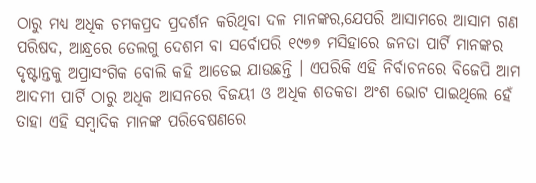ଠାରୁ ମଧ୍ୟ ଅଧିକ ଚମକପ୍ରଦ ପ୍ରଦର୍ଶନ କରିଥିବା ଦଳ ମାନଙ୍କର,ଯେପରି ଆସାମରେ ଆସାମ ଗଣ ପରିଷଦ, ଆନ୍ଧ୍ରରେ ତେଲଗୁ ଦେଶମ ବା ସର୍ବୋପରି ୧୯୭୭ ମସିହାରେ ଜନତା ପାର୍ଟି ମାନଙ୍କର ଦୃଷ୍ଟାନ୍ତକୁ ଅପ୍ରାସଂଗିକ ବୋଲି କହି ଆଡେଇ ଯାଉଛନ୍ତି । ଏପରିକି ଏହି ନିର୍ବାଚନରେ ବିଜେପି ଆମ ଆଦମୀ ପାର୍ଟି ଠାରୁ ଅଧିକ ଆସନରେ ବିଜୟୀ ଓ ଅଧିକ ଶତକଡା ଅଂଶ ଭୋଟ ପାଇଥିଲେ ହେଁ ତାହା ଏହି ସମ୍ବାଦିକ ମାନଙ୍କ ପରିବେଷଣରେ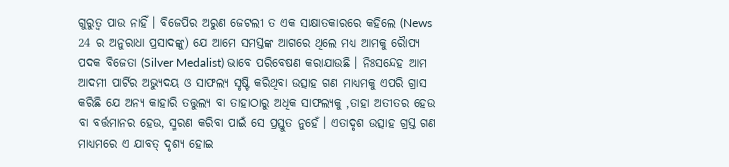ଗୁରୁତ୍ୱ ପାଉ ନାହିଁ । ବିଜେପିର ଅରୁଣ ଜେଟଲୀ ତ ଏକ ସାକ୍ଷାତକାରରେ କହିଲେ (News 24 ର ଅନୁରାଧା ପ୍ରସାଦଙ୍କୁ) ଯେ ଆମେ ସମସ୍ତଙ୍କ ଆଗରେ ଥିଲେ ମଧ୍ୟ ଆମକୁ ରୈାପ୍ୟ ପଦକ ବିଜେତା (Silver Medalist) ଭାବେ ପରିବେଷଣ କରାଯାଉଛି । ନିଃସନ୍ଦେହ ଆମ ଆଦମୀ ପାର୍ଟିର ଅଭ୍ୟୁଦୟ ଓ ସାଫଲ୍ୟ ସୃଷ୍ଟି କରିଥିବା ଉତ୍ସାହ ଗଣ ମାଧ୍ୟମକୁ ଏପରି ଗ୍ରାସ କରିଛି ଯେ ଅନ୍ୟ କାହାରି ତତ୍ତୁଲ୍ୟ ବା ତାହାଠାରୁ ଅଧିକ ସାଫଲ୍ୟକୁ ,ତାହା ଅତୀତର ହେଉ ବା ବର୍ତ୍ତମାନର ହେଉ, ସ୍ମରଣ କରିବା ପାଇଁ ସେ ପ୍ରସ୍ତୁତ ନୁହେଁ । ଏତାଦୃଶ ଉତ୍ସାହ ଗ୍ରସ୍ତ ଗଣ ମାଧ୍ୟମରେ ଏ ଯାବତ୍ ଦୃଶ୍ୟ ହୋଇ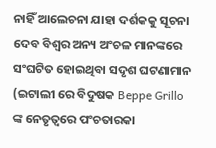ନାହିଁ ଆଲେଚନା ଯାହା ଦର୍ଶକକୁ ସୂଚନା ଦେବ ବିଶ୍ୱର ଅନ୍ୟ ଅଂଚଳ ମାନଙ୍କରେ ସଂଘଟିତ ହୋଇଥିବା ସଦୃଶ ଘଟଣାମାନ (ଇଟାଲୀ ରେ ବିଦୁଷକ Beppe Grillo ଙ୍କ ନେତୃତ୍ୱରେ ପଂଚତାରକା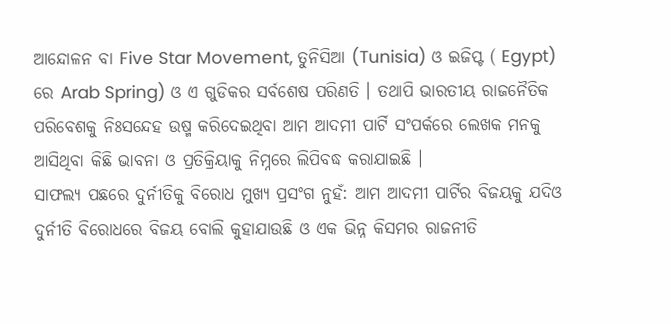ଆନ୍ଦୋଳନ ବା Five Star Movement, ତୁନିସିଆ (Tunisia) ଓ ଇଜିପ୍ଟ ( Egypt) ରେ Arab Spring) ଓ ଏ ଗୁଡିକର ସର୍ବଶେଷ ପରିଣତି । ତଥାପି ଭାରତୀୟ ରାଜନୈତିକ ପରିବେଶକୁ ନିଃସନ୍ଦେହ ଉଷ୍ମ କରିଦେଇଥିବା ଆମ ଆଦମୀ ପାର୍ଟି ସଂପର୍କରେ ଲେଖକ ମନକୁ ଆସିଥିବା କିଛି ଭାବନା ଓ ପ୍ରତିକ୍ରିୟାକୁ ନିମ୍ନରେ ଲିପିବଦ୍ଧ କରାଯାଇଛି ।
ସାଫଲ୍ୟ ପଛରେ ଦୁର୍ନୀତିକୁ ବିରୋଧ ମୁଖ୍ୟ ପ୍ରସଂଗ ନୁହଁ: ଆମ ଆଦମୀ ପାର୍ଟିର ବିଜୟକୁ ଯଦିଓ ଦୁର୍ନୀତି ବିରୋଧରେ ବିଜୟ ବୋଲି କୁହାଯାଉଛି ଓ ଏକ ଭିନ୍ନ କିସମର ରାଜନୀତି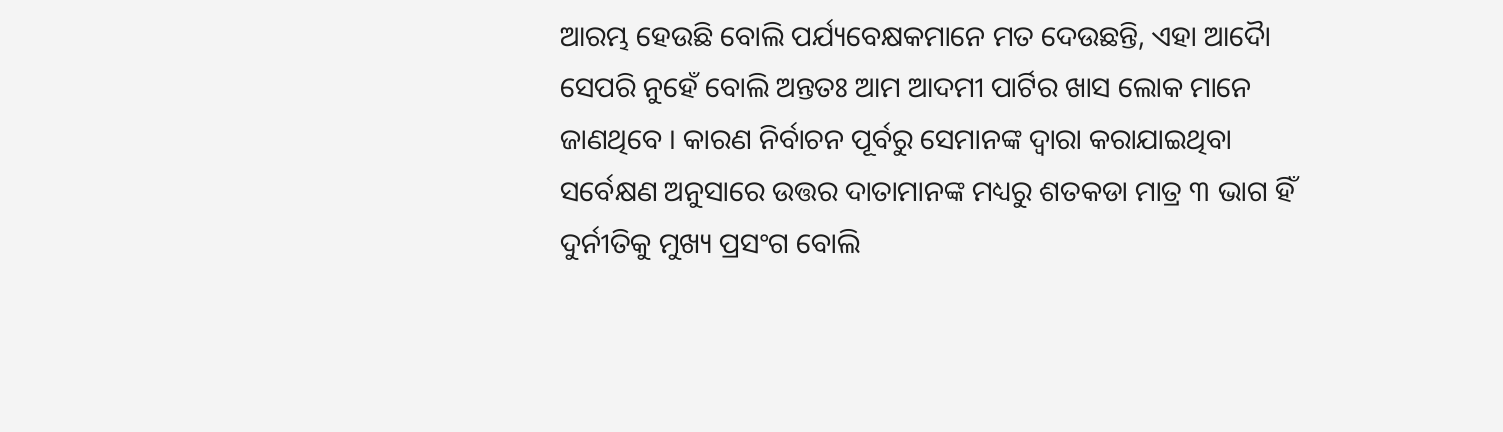ଆରମ୍ଭ ହେଉଛି ବୋଲି ପର୍ଯ୍ୟବେକ୍ଷକମାନେ ମତ ଦେଉଛନ୍ତି, ଏହା ଆଦୈା ସେପରି ନୁହେଁ ବୋଲି ଅନ୍ତତଃ ଆମ ଆଦମୀ ପାର୍ଟିର ଖାସ ଲୋକ ମାନେ ଜାଣଥିବେ । କାରଣ ନିର୍ବାଚନ ପୂର୍ବରୁ ସେମାନଙ୍କ ଦ୍ୱାରା କରାଯାଇଥିବା ସର୍ବେକ୍ଷଣ ଅନୁସାରେ ଉତ୍ତର ଦାତାମାନଙ୍କ ମଧ୍ୟରୁ ଶତକଡା ମାତ୍ର ୩ ଭାଗ ହିଁ ଦୁର୍ନୀତିକୁ ମୁଖ୍ୟ ପ୍ରସଂଗ ବୋଲି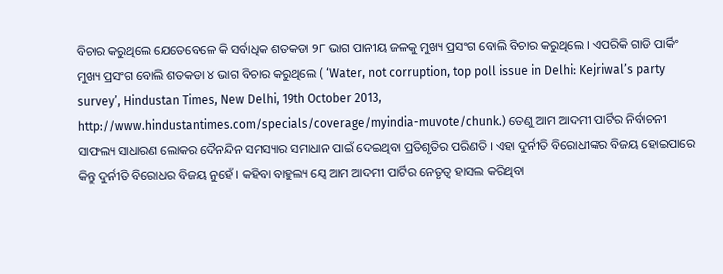ବିଚାର କରୁଥିଲେ ଯେତେବେଳେ କି ସର୍ବାଧିକ ଶତକଡା ୨୮ ଭାଗ ପାନୀୟ ଜଳକୁ ମୁଖ୍ୟ ପ୍ରସଂଗ ବୋଲି ବିଚାର କରୁଥିଲେ । ଏପରିକି ଗାଡି ପାର୍କିଂ ମୁଖ୍ୟ ପ୍ରସଂଗ ବୋଲି ଶତକଡା ୪ ଭାଗ ବିଚାର କରୁଥିଲେ ( ‘Water, not corruption, top poll issue in Delhi: Kejriwal’s party survey’, Hindustan Times, New Delhi, 19th October 2013, http://www.hindustantimes.com/specials/coverage/myindia-muvote/chunk.) ତେଣୁ ଆମ ଆଦମୀ ପାର୍ଟିର ନିର୍ବାଚନୀ ସାଫଲ୍ୟ ସାଧାରଣ ଲୋକର ଦୈନନ୍ଦିନ ସମସ୍ୟାର ସମାଧାନ ପାଇଁ ଦେଇଥିବା ପ୍ରତିଶୃତିର ପରିଣତି । ଏହା ଦୁର୍ନୀତି ବିରୋଧୀଙ୍କର ବିଜୟ ହୋଇପାରେ କିନ୍ତୁ ଦୁର୍ନୀତି ବିରୋଧର ବିଜୟ ନୁହେଁ । କହିବା ବାହୁଲ୍ୟ ଯ୍ୱେ ଆମ ଆଦମୀ ପାର୍ଟିର ନେତୃତ୍ୱ ହାସଲ କରିଥିବା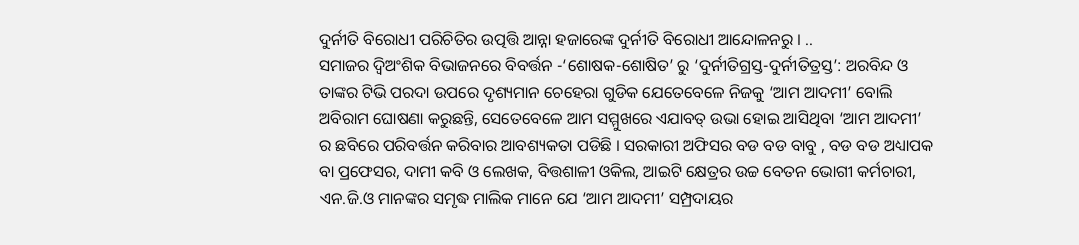ଦୁର୍ନୀତି ବିରୋଧୀ ପରିଚିତିର ଉତ୍ପତ୍ତି ଆନ୍ନା ହଜାରେଙ୍କ ଦୁର୍ନୀତି ବିରୋଧୀ ଆନ୍ଦୋଳନରୁ । ..
ସମାଜର ଦ୍ୱିଅଂଶିକ ବିଭାଜନରେ ବିବର୍ତ୍ତନ -‘ଶୋଷକ-ଶୋଷିତ’ ରୁ ‘ଦୁର୍ନୀତିଗ୍ରସ୍ତ-ଦୁର୍ନୀତିତ୍ରସ୍ତ’: ଅରବିନ୍ଦ ଓ ତାଙ୍କର ଟିଭି ପରଦା ଉପରେ ଦୃଶ୍ୟମାନ ଚେହେରା ଗୁଡିକ ଯେତେବେଳେ ନିଜକୁ ‘ଆମ ଆଦମୀ’ ବୋଲି ଅବିରାମ ଘୋଷଣା କରୁଛନ୍ତି, ସେତେବେଳେ ଆମ ସମ୍ମୁଖରେ ଏଯାବତ୍ ଉଭା ହୋଇ ଆସିଥିବା ‘ଆମ ଆଦମୀ’ ର ଛବିରେ ପରିବର୍ତ୍ତନ କରିବାର ଆବଶ୍ୟକତା ପଡିଛି । ସରକାରୀ ଅଫିସର ବଡ ବଡ ବାବୁ , ବଡ ବଡ ଅଧ୍ୟାପକ ବା ପ୍ରଫେସର, ଦାମୀ କବି ଓ ଲେଖକ, ବିତ୍ତଶାଳୀ ଓକିଲ, ଆଇଟି କ୍ଷେତ୍ରର ଉଚ୍ଚ ବେତନ ଭୋଗୀ କର୍ମଚାରୀ, ଏନ.ଜି.ଓ ମାନଙ୍କର ସମୃଦ୍ଧ ମାଲିକ ମାନେ ଯେ ‘ଆମ ଆଦମୀ’ ସମ୍ପ୍ରଦାୟର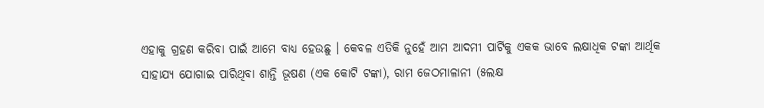ଏହାକୁ ଗ୍ରହଣ କରିବା ପାଇଁ ଆମେ ବାଧ୍ୟ ହେଉଛୁ । କେବଳ ଏତିକି ନୁହେଁ ଆମ ଆଦମୀ ପାର୍ଟିକୁ ଏକକ ଭାବେ ଲକ୍ଷାଧିକ ଟଙ୍କା ଆର୍ଥିକ ସାହାଯ୍ୟ ଯୋଗାଇ ପାରିଥିବା ଶାନ୍ତି ଭୂଷଣ (ଏକ କୋଟି ଟଙ୍କା), ରାମ ଜେଠମାଳାନୀ (୫ଲକ୍ଷ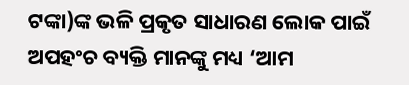ଟଙ୍କା)ଙ୍କ ଭଳି ପ୍ରକୃତ ସାଧାରଣ ଲୋକ ପାଇଁ ଅପହଂଚ ବ୍ୟକ୍ତି ମାନଙ୍କୁ ମଧ୍ୟ ‘ଆମ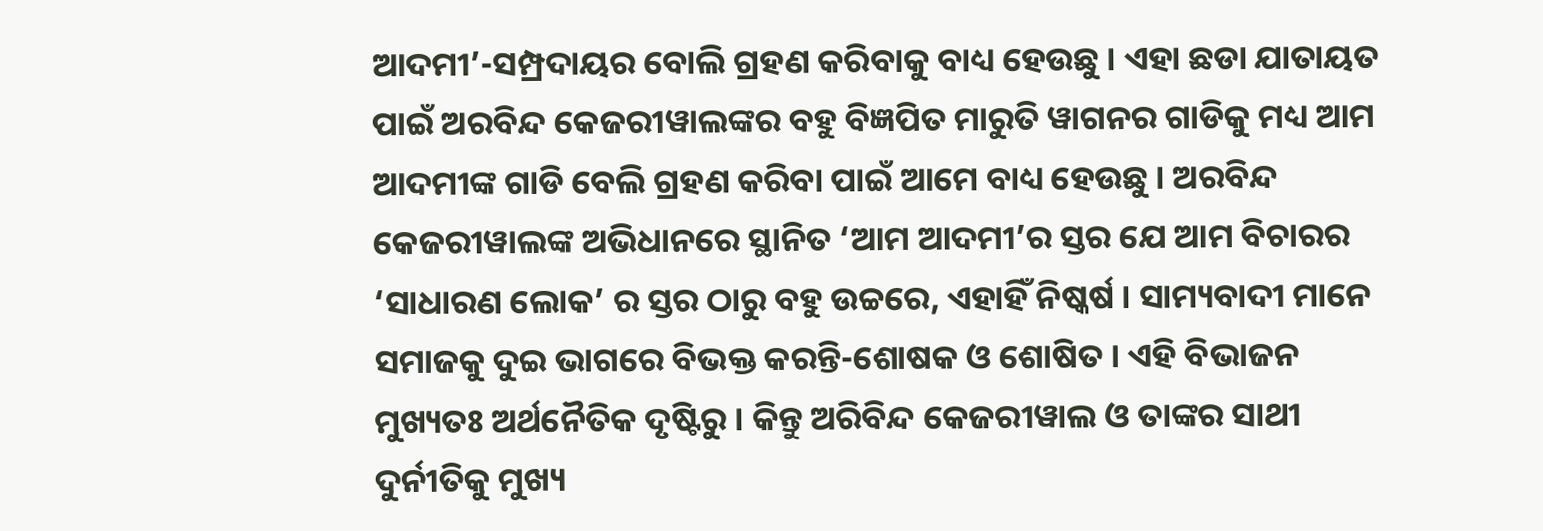ଆଦମୀ’-ସମ୍ପ୍ରଦାୟର ବୋଲି ଗ୍ରହଣ କରିବାକୁ ବାଧ୍ୟ ହେଉଛୁ । ଏହା ଛଡା ଯାତାୟତ ପାଇଁ ଅରବିନ୍ଦ କେଜରୀୱାଲଙ୍କର ବହୁ ବିଜ୍ଞପିତ ମାରୁତି ୱାଗନର ଗାଡିକୁ ମଧ୍ୟ ଆମ ଆଦମୀଙ୍କ ଗାଡି ବେଲି ଗ୍ରହଣ କରିବା ପାଇଁ ଆମେ ବାଧ୍ୟ ହେଉଛୁ । ଅରବିନ୍ଦ କେଜରୀୱାଲଙ୍କ ଅଭିଧାନରେ ସ୍ଥାନିତ ‘ଆମ ଆଦମୀ’ର ସ୍ତର ଯେ ଆମ ବିଚାରର ‘ସାଧାରଣ ଲୋକ’ ର ସ୍ତର ଠାରୁ ବହୁ ଉଚ୍ଚରେ, ଏହାହିଁ ନିଷ୍କର୍ଷ । ସାମ୍ୟବାଦୀ ମାନେ ସମାଜକୁ ଦୁଇ ଭାଗରେ ବିଭକ୍ତ କରନ୍ତି-ଶୋଷକ ଓ ଶୋଷିତ । ଏହି ବିଭାଜନ ମୁଖ୍ୟତଃ ଅର୍ଥନୈତିକ ଦୃଷ୍ଟିରୁ । କିନ୍ତୁ ଅରିବିନ୍ଦ କେଜରୀୱାଲ ଓ ତାଙ୍କର ସାଥୀ ଦୁର୍ନୀତିକୁ ମୁଖ୍ୟ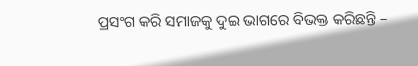ପ୍ରସଂଗ କରି ସମାଜକୁ ଦୁଇ ଭାଗରେ ବିଭକ୍ତ କରିଛନ୍ତି –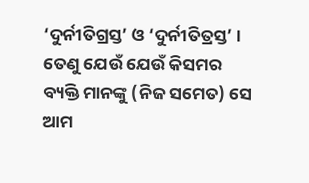‘ଦୁର୍ନୀତିଗ୍ରସ୍ତ’ ଓ ‘ଦୁର୍ନୀତିତ୍ରସ୍ତ’ । ତେଣୁ ଯେଉଁ ଯେଉଁ କିସମର ବ୍ୟକ୍ତି ମାନଙ୍କୁ (ନିଜ ସମେତ) ସେ ଆମ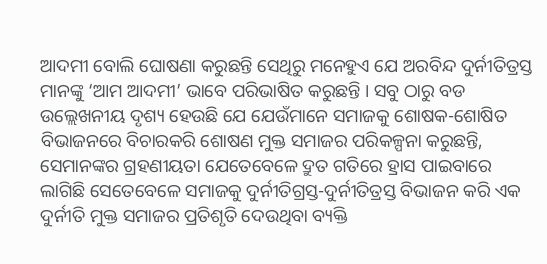ଆଦମୀ ବୋଲି ଘୋଷଣା କରୁଛନ୍ତି ସେଥିରୁ ମନେହୁଏ ଯେ ଅରବିନ୍ଦ ଦୁର୍ନୀତିତ୍ରସ୍ତ ମାନଙ୍କୁ ‘ଆମ ଆଦମୀ’ ଭାବେ ପରିଭାଷିତ କରୁଛନ୍ତି । ସବୁ ଠାରୁ ବଡ ଉଲ୍ଲେଖନୀୟ ଦୃଶ୍ୟ ହେଉଛି ଯେ ଯେଉଁମାନେ ସମାଜକୁ ଶୋଷକ-ଶୋଷିତ ବିଭାଜନରେ ବିଚାରକରି ଶୋଷଣ ମୁକ୍ତ ସମାଜର ପରିକଳ୍ପନା କରୁଛନ୍ତି, ସେମାନଙ୍କର ଗ୍ରହଣୀୟତା ଯେତେବେଳେ ଦ୍ରୁତ ଗତିରେ ହ୍ରାସ ପାଇବାରେ ଲାଗିଛି ସେତେବେଳେ ସମାଜକୁ ଦୁର୍ନୀତିଗ୍ରସ୍ତ-ଦୁର୍ନୀତିତ୍ରସ୍ତ ବିଭାଜନ କରି ଏକ ଦୁର୍ନୀତି ମୁକ୍ତ ସମାଜର ପ୍ରତିଶୃତି ଦେଉଥିବା ବ୍ୟକ୍ତି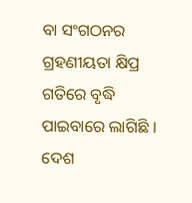ବା ସଂଗଠନର ଗ୍ରହଣୀୟତା କ୍ଷିପ୍ର ଗତିରେ ବୃଦ୍ଧି ପାଇବାରେ ଲାଗିଛି । ଦେଶ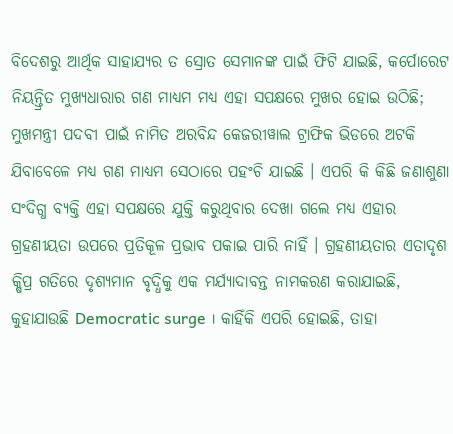ବିଦେଶରୁ ଆର୍ଥିକ ସାହାଯ୍ୟର ତ ସ୍ରୋତ ସେମାନଙ୍କ ପାଇଁ ଫିଟି ଯାଇଛି, କର୍ପୋରେଟ ନିୟନ୍ତ୍ରିତ ମୁଖ୍ୟଧାରାର ଗଣ ମାଧ୍ୟମ ମଧ୍ୟ ଏହା ସପକ୍ଷରେ ମୁଖର ହୋଇ ଉଠିଛି; ମୁଖମନ୍ତ୍ରୀ ପଦବୀ ପାଇଁ ନାମିତ ଅରବିନ୍ଦ କେଜରୀୱାଲ ଟ୍ରାଫିକ ଭିଡରେ ଅଟକି ଯିବାବେଳେ ମଧ୍ୟ ଗଣ ମାଧ୍ୟମ ସେଠାରେ ପହଂଚି ଯାଇଛି । ଏପରି କି କିଛି ଜଣାଶୁଣା ସଂଦିଗ୍ଧ ବ୍ୟକ୍ତି ଏହା ସପକ୍ଷରେ ଯୁକ୍ତି କରୁଥିବାର ଦେଖା ଗଲେ ମଧ୍ୟ ଏହାର ଗ୍ରହଣୀୟତା ଉପରେ ପ୍ରତିକୂଳ ପ୍ରଭାବ ପକାଇ ପାରି ନାହିଁ । ଗ୍ରହଣୀୟତାର ଏତାଦୃଶ କ୍ଷିପ୍ର ଗତିରେ ଦୃଶ୍ୟମାନ ବୃଦ୍ଧିକୁ ଏକ ମର୍ଯ୍ୟାଦାବନ୍ତ ନାମକରଣ କରାଯାଇଛି, କୁହାଯାଉଛି Democratic surge । କାହିଁକି ଏପରି ହୋଇଛି, ତାହା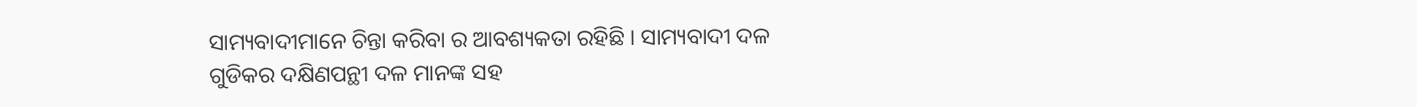ସାମ୍ୟବାଦୀମାନେ ଚିନ୍ତା କରିବା ର ଆବଶ୍ୟକତା ରହିଛି । ସାମ୍ୟବାଦୀ ଦଳ ଗୁଡିକର ଦକ୍ଷିଣପନ୍ଥୀ ଦଳ ମାନଙ୍କ ସହ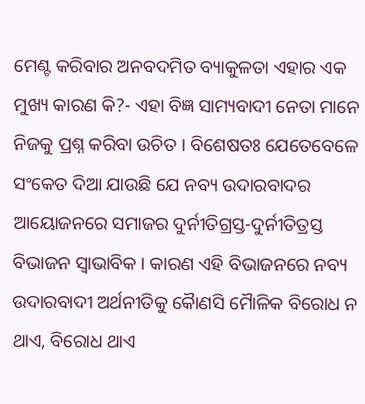ମେଣ୍ଟ କରିବାର ଅନବଦମିତ ବ୍ୟାକୁଳତା ଏହାର ଏକ ମୁଖ୍ୟ କାରଣ କି?- ଏହା ବିଜ୍ଞ ସାମ୍ୟବାଦୀ ନେତା ମାନେ ନିଜକୁ ପ୍ରଶ୍ନ କରିବା ଉଚିତ । ବିଶେଷତଃ ଯେତେବେଳେ ସଂକେତ ଦିଆ ଯାଉଛି ଯେ ନବ୍ୟ ଉଦାରବାଦର ଆୟୋଜନରେ ସମାଜର ଦୁର୍ନୀତିଗ୍ରସ୍ତ-ଦୁର୍ନୀତିତ୍ରସ୍ତ ବିଭାଜନ ସ୍ୱାଭାବିକ । କାରଣ ଏହି ବିଭାଜନରେ ନବ୍ୟ ଉଦାରବାଦୀ ଅର୍ଥନୀତିକୁ କୈାଣସି ମୈାଳିକ ବିରୋଧ ନ ଥାଏ, ବିରୋଧ ଥାଏ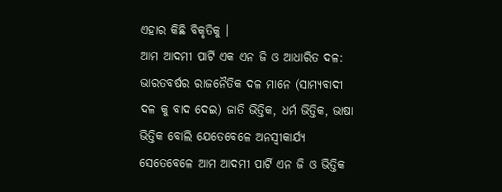ଏହାର କିଛି ବିକୃତିକୁ ।
ଆମ ଆଦମୀ ପାର୍ଟି ଏକ ଏନ ଜି ଓ ଆଧାରିତ ଦଳ: ଭାରତବର୍ଷର ରାଜନୈତିକ ଦଳ ମାନେ (ସାମ୍ୟବାଦୀ ଦଳ କୁ ବାଦ ଦେଇ) ଜାତି ଭିତ୍ତିକ, ଧର୍ମ ଭିତ୍ତିକ, ଭାଷା ଭିତ୍ତିକ ବୋଲି ଯେତେବେଳେ ଅନସ୍ୱୀକାର୍ଯ୍ୟ ସେତେବେଳେ ଆମ ଆଦମୀ ପାର୍ଟି ଏନ ଜି ଓ ଭିତ୍ତିକ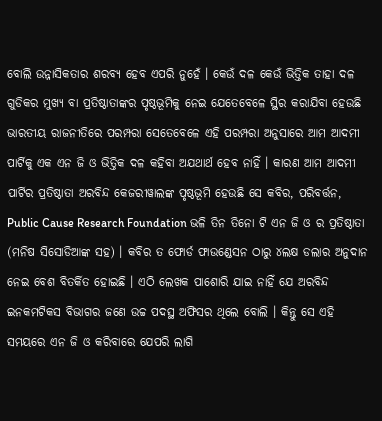ବୋଲି ଉନ୍ନାସିକତାର ଶରବ୍ୟ ହେବ ଏପରି ନୁହେଁ । କେଉଁ ଦଳ କେଉଁ ଭିତ୍ତିକ ତାହା ଦଳ ଗୁଡିକର ମୁଖ୍ୟ ବା ପ୍ରତିଷ୍ଠାତାଙ୍କର ପୃଷ୍ଠଭୂମିକୁ ନେଇ ଯେତେବେଳେ ସ୍ଥିର କରାଯିବା ହେଉଛି ଭାରତୀୟ ରାଜନୀତିରେ ପରମ୍ପରା ସେତେବେଳେ ଏହି ପରମ୍ପରା ଅନୁସାରେ ଆମ ଆଦମୀ ପାର୍ଟିକୁ ଏକ ଏନ ଜି ଓ ଭିତ୍ତିକ ଦଳ କହିବା ଅଯଥାର୍ଥ ହେବ ନାହିଁ । କାରଣ ଆମ ଆଦମୀ ପାର୍ଟିର ପ୍ରତିଷ୍ଠାତା ଅରବିନ୍ଦ କେଜରୀୱାଲଙ୍କ ପୃଷ୍ଠଭୂମି ହେଉଛି ସେ କବିର, ପରିବର୍ତ୍ତନ, Public Cause Research Foundation ଭଳି ତିନ ତିନୋ ଟି ଏନ ଜି ଓ ର ପ୍ରତିଷ୍ଠାତା (ମନିଷ ସିସୋଡିଆଙ୍କ ସହ) । କବିର ତ ଫୋର୍ଡ ଫାଉଣ୍ଡେସନ ଠାରୁ ୪ଲକ୍ଷ ଡଲାର ଅନୁଦାନ ନେଇ ବେଶ ବିତର୍କିତ ହୋଇଛି । ଏଠି ଲେଖକ ପାଶୋରି ଯାଇ ନାହିଁ ଯେ ଅରବିନ୍ଦ ଇନକମଟିକସ ବିଭାଗର ଜଣେ ଉଚ୍ଚ ପଦସ୍ଥ ଅଫିସର ଥିଲେ ବୋଲି । କିନ୍ତୁ ସେ ଏହି ସମୟରେ ଏନ ଜି ଓ କରିବାରେ ଯେପରି ଲାଗି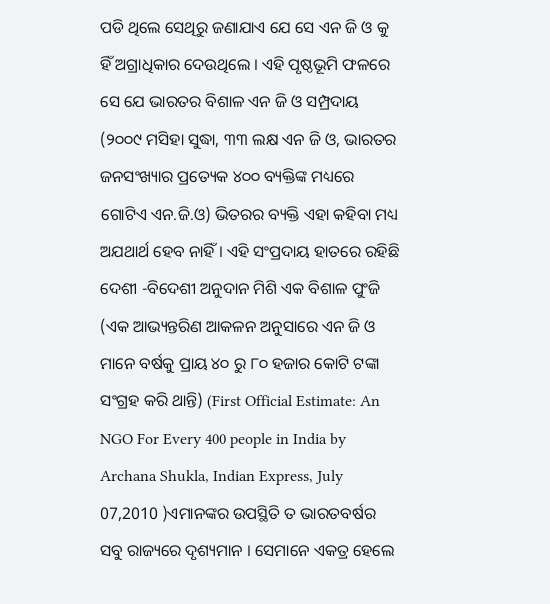ପଡି ଥିଲେ ସେଥିରୁ ଜଣାଯାଏ ଯେ ସେ ଏନ ଜି ଓ କୁ ହିଁ ଅଗ୍ରାଧିକାର ଦେଉଥିଲେ । ଏହି ପୃଷ୍ଠଭୂମି ଫଳରେ ସେ ଯେ ଭାରତର ବିଶାଳ ଏନ ଜି ଓ ସମ୍ପ୍ରଦାୟ (୨୦୦୯ ମସିହା ସୁଦ୍ଧା, ୩୩ ଲକ୍ଷ ଏନ ଜି ଓ, ଭାରତର ଜନସଂଖ୍ୟାର ପ୍ରତ୍ୟେକ ୪୦୦ ବ୍ୟକ୍ତିଙ୍କ ମଧ୍ୟରେ ଗୋଟିଏ ଏନ.ଜି.ଓ) ଭିତରର ବ୍ୟକ୍ତି ଏହା କହିବା ମଧ୍ୟ ଅଯଥାର୍ଥ ହେବ ନାହିଁ । ଏହି ସଂପ୍ରଦାୟ ହାତରେ ରହିଛି ଦେଶୀ -ବିଦେଶୀ ଅନୁଦାନ ମିଶି ଏକ ବିଶାଳ ପୁଂଜି (ଏକ ଆଭ୍ୟନ୍ତରିଣ ଆକଳନ ଅନୁସାରେ ଏନ ଜି ଓ ମାନେ ବର୍ଷକୁ ପ୍ରାୟ ୪୦ ରୁ ୮୦ ହଜାର କୋଟି ଟଙ୍କା ସଂଗ୍ରହ କରି ଥାନ୍ତି) (First Official Estimate: An NGO For Every 400 people in India by Archana Shukla, Indian Express, July 07,2010 )ଏମାନଙ୍କର ଉପସ୍ଥିତି ତ ଭାରତବର୍ଷର ସବୁ ରାଜ୍ୟରେ ଦୃଶ୍ୟମାନ । ସେମାନେ ଏକତ୍ର ହେଲେ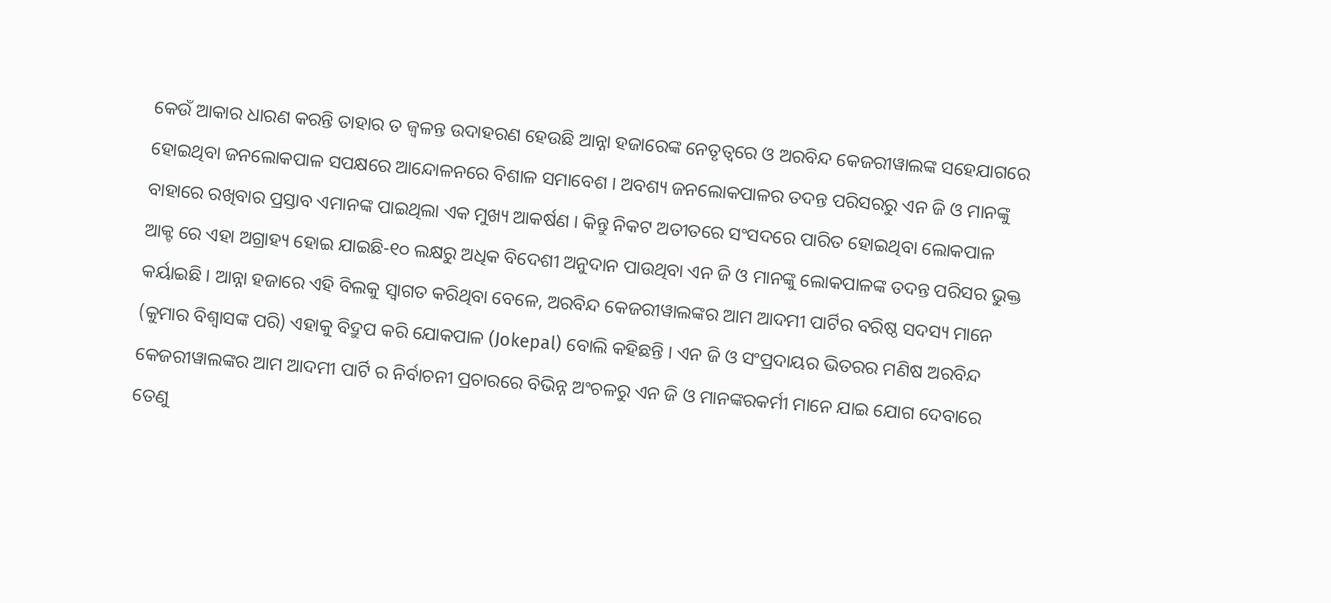କେଉଁ ଆକାର ଧାରଣ କରନ୍ତି ତାହାର ତ ଜ୍ୱଳନ୍ତ ଉଦାହରଣ ହେଉଛି ଆନ୍ନା ହଜାରେଙ୍କ ନେତୃତ୍ୱରେ ଓ ଅରବିନ୍ଦ କେଜରୀୱାଲଙ୍କ ସହେଯାଗରେ ହୋଇଥିବା ଜନଲୋକପାଳ ସପକ୍ଷରେ ଆନ୍ଦୋଳନରେ ବିଶାଳ ସମାବେଶ । ଅବଶ୍ୟ ଜନଲୋକପାଳର ତଦନ୍ତ ପରିସରରୁ ଏନ ଜି ଓ ମାନଙ୍କୁ ବାହାରେ ରଖିବାର ପ୍ରସ୍ତାବ ଏମାନଙ୍କ ପାଇଥିଲା ଏକ ମୁଖ୍ୟ ଆକର୍ଷଣ । କିନ୍ତୁ ନିକଟ ଅତୀତରେ ସଂସଦରେ ପାରିତ ହୋଇଥିବା ଲୋକପାଳ ଆକ୍ଟ ରେ ଏହା ଅଗ୍ରାହ୍ୟ ହୋଇ ଯାଇଛି-୧୦ ଲକ୍ଷରୁ ଅଧିକ ବିଦେଶୀ ଅନୁଦାନ ପାଉଥିବା ଏନ ଜି ଓ ମାନଙ୍କୁ ଲୋକପାଳଙ୍କ ତଦନ୍ତ ପରିସର ଭୁକ୍ତ କର୍ୟାଇଛି । ଆନ୍ନା ହଜାରେ ଏହି ବିଲକୁ ସ୍ୱାଗତ କରିଥିବା ବେଳେ, ଅରବିନ୍ଦ କେଜରୀୱାଲଙ୍କର ଆମ ଆଦମୀ ପାର୍ଟିର ବରିଷ୍ଠ ସଦସ୍ୟ ମାନେ (କୁମାର ବିଶ୍ୱାସଙ୍କ ପରି) ଏହାକୁ ବିଦ୍ରୁପ କରି ଯୋକପାଳ (Jokepal) ବୋଲି କହିଛନ୍ତି । ଏନ ଜି ଓ ସଂପ୍ରଦାୟର ଭିତରର ମଣିଷ ଅରବିନ୍ଦ କେଜରୀୱାଲଙ୍କର ଆମ ଆଦମୀ ପାର୍ଟି ର ନିର୍ବାଚନୀ ପ୍ରଚାରରେ ବିଭିନ୍ନ ଅଂଚଳରୁ ଏନ ଜି ଓ ମାନଙ୍କରକର୍ମୀ ମାନେ ଯାଇ ଯୋଗ ଦେବାରେ ତେଣୁ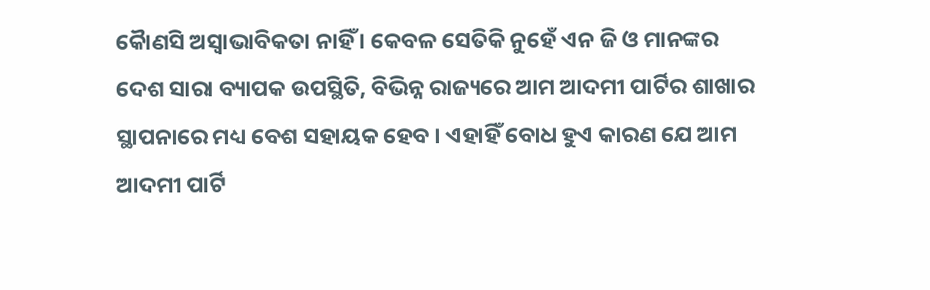କୈାଣସି ଅସ୍ୱାଭାବିକତା ନାହିଁ । କେବଳ ସେତିକି ନୁହେଁ ଏନ ଜି ଓ ମାନଙ୍କର ଦେଶ ସାରା ବ୍ୟାପକ ଉପସ୍ଥିତି, ବିଭିନ୍ନ ରାଜ୍ୟରେ ଆମ ଆଦମୀ ପାର୍ଟିର ଶାଖାର ସ୍ଥାପନାରେ ମଧ୍ୟ ବେଶ ସହାୟକ ହେବ । ଏହାହିଁ ବୋଧ ହୁଏ କାରଣ ଯେ ଆମ ଆଦମୀ ପାର୍ଟି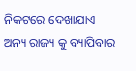ନିକଟରେ ଦେଖାଯାଏ ଅନ୍ୟ ରାଜ୍ୟ କୁ ବ୍ୟାପିବାର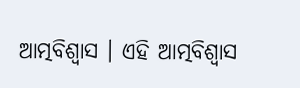ଆତ୍ମବିଶ୍ୱାସ । ଏହି ଆତ୍ମବିଶ୍ୱାସ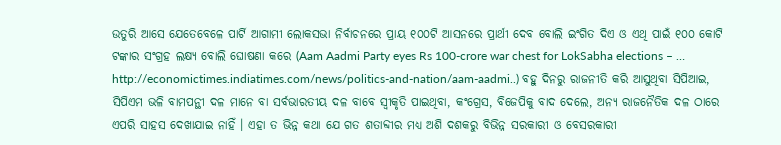ଉତୁରି ଆସେ ଯେତେବେଳେ ପାର୍ଟି ଆଗାମୀ ଲୋକସଭା ନିର୍ବାଚନରେ ପ୍ରାୟ ୧୦୦ଟି ଆସନରେ ପ୍ରାର୍ଥୀ ଦେବ ବୋଲି ଇଂଗିତ ଦିଏ ଓ ଏଥି ପାଇଁ ୧୦୦ କୋଟି ଟଙ୍କାର ସଂଗ୍ରହ ଲକ୍ଷ୍ୟ ବୋଲି ଘୋଷଣା କରେ (Aam Aadmi Party eyes Rs 100-crore war chest for LokSabha elections – … http://economictimes.indiatimes.com/news/politics-and-nation/aam-aadmi..) ବହୁ ଦିନରୁ ରାଜନୀତି କରି ଆସୁଥିବା ସିପିଆଇ, ସିପିଏମ ଭଳି ବାମପନ୍ଥୀ ଦଳ ମାନେ ବା ସର୍ବଭାରତୀୟ ଦଳ ବାବେ ସ୍ୱୀକୃତି ପାଇଥିବା, କଂଗ୍ରେସ, ବିଜେପିକୁ ବାଦ ଦେଲେ, ଅନ୍ୟ ରାଜନୈତିକ ଦଳ ଠାରେ ଏପରି ସାହସ ଦେଖାଯାଇ ନାହିଁ । ଏହା ତ ଭିନ୍ନ କଥା ଯେ ଗତ ଶତାବ୍ଦୀର ମଧ୍ୟ ଅଶି ଦଶକରୁ ବିଭିନ୍ନ ସରକାରୀ ଓ ବେସରକାରୀ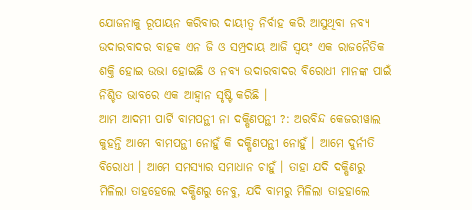ଯୋଜନାକୁ ରୂପାୟନ କରିବାର ଦାୟୀତ୍ୱ ନିର୍ବାହ କରି ଆସୁଥିବା ନବ୍ୟ ଉଦାରବାଦର ବାହକ ଏନ ଜି ଓ ସମ୍ପ୍ରଦାୟ ଆଜି ସ୍ୱୟଂ ଏକ ରାଜନୈତିକ ଶକ୍ତି ହୋଇ ଉଭା ହୋଇଛି ଓ ନବ୍ୟ ଉଦାରବାଦର ବିରୋଧୀ ମାନଙ୍କ ପାଇଁ ନିଶ୍ଚିତ ଭାବରେ ଏକ ଆହ୍ୱାନ ସୃଷ୍ଟି କରିଛି ।
ଆମ ଆଦମୀ ପାର୍ଟି ବାମପନ୍ଥୀ ନା ଦକ୍ଷିଣପନ୍ଥୀ ?: ଅରବିନ୍ଦ କେଜରୀୱାଲ କୁହନ୍ତି ଆମେ ବାମପନ୍ଥୀ ନୋହୁଁ କି ଦକ୍ଷିଣପନ୍ଥୀ ନୋହୁଁ । ଆମେ ଦୁର୍ନୀତି ବିରୋଧୀ । ଆମେ ସମସ୍ୟାର ସମାଧାନ ଚାହୁଁ । ତାହା ଯଦି ଦକ୍ଷିଣରୁ ମିଳିଲା ତାହହେଲେ ଦକ୍ଷିଣରୁ ନେବୁ, ଯଦି ବାମରୁ ମିଳିଲା ତାହହାଲେ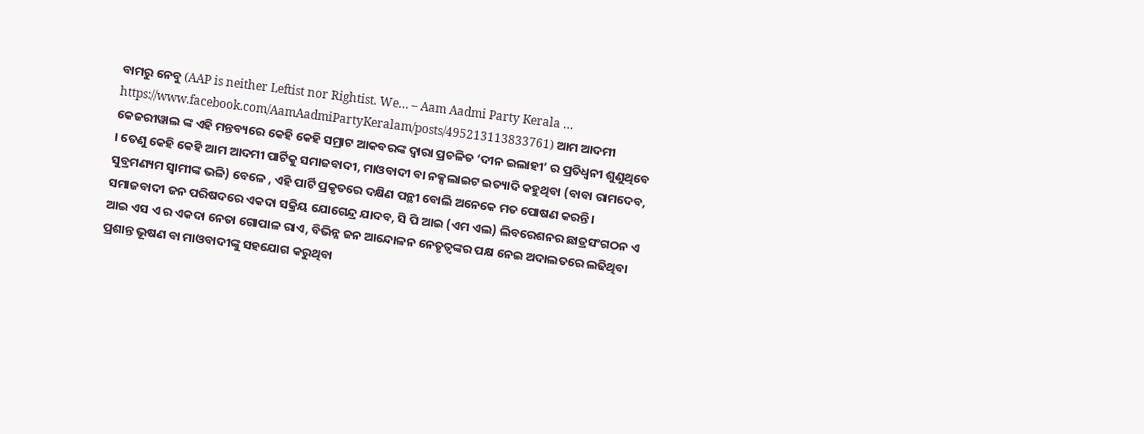ବାମରୁ ନେବୁ (AAP is neither Leftist nor Rightist. We… – Aam Aadmi Party Kerala … https://www.facebook.com/AamAadmiPartyKeralam/posts/495213113833761) ଆମ ଆଦମୀ କେଜରୀୱାଲ ଙ୍କ ଏହି ମନ୍ତବ୍ୟରେ କେହି କେହି ସମ୍ରାଟ ଆକବରଙ୍କ ଦ୍ୱାରା ପ୍ରଚଳିତ ‘ଦୀନ ଇଲାହୀ’ ର ପ୍ରତିଧ୍ୱନୀ ଶୁଣୁଥିବେ । ତେଣୁ କେହି କେହି ଆମ ଆଦମୀ ପାର୍ଟିକୁ ସମାଜବାଦୀ, ମାଓବାଦୀ ବା ନକ୍ସଲାଇଟ ଇତ୍ୟାଦି କହୁଥିବା (ବାବା ରାମଦେବ, ସୁବ୍ରମଣ୍ୟମ ସ୍ୱାମୀଙ୍କ ଭଳି) ବେଳେ , ଏହି ପାର୍ଟି ପ୍ରକୃତରେ ଦକ୍ଷିଣ ପନ୍ଥୀ ବୋଲି ଅନେକେ ମତ ପୋଷଣ କରନ୍ତି । ସମାଜବାଦୀ ଜନ ପରିଷଦରେ ଏକଦା ସକ୍ରିୟ ଯୋଗେନ୍ଦ୍ର ଯାଦବ, ସି ପି ଆଇ (ଏମ ଏଲ) ଲିବରେଶନର ଛାତ୍ରସଂଗଠନ ଏ ଆଇ ଏସ ଏ ର ଏକଦା ନେତା ଗୋପାଳ ରାଏ, ବିଭିନ୍ନ ଜନ ଆନ୍ଦୋଳନ ନେତୃତ୍ୱଙ୍କର ପକ୍ଷ ନେଇ ଅଦାଲତରେ ଲଢିଥିବା ପ୍ରଶାନ୍ତ ଭୂଷଣ ବା ମାଓବାଦୀଙ୍କୁ ସହଯୋଗ କରୁଥିବା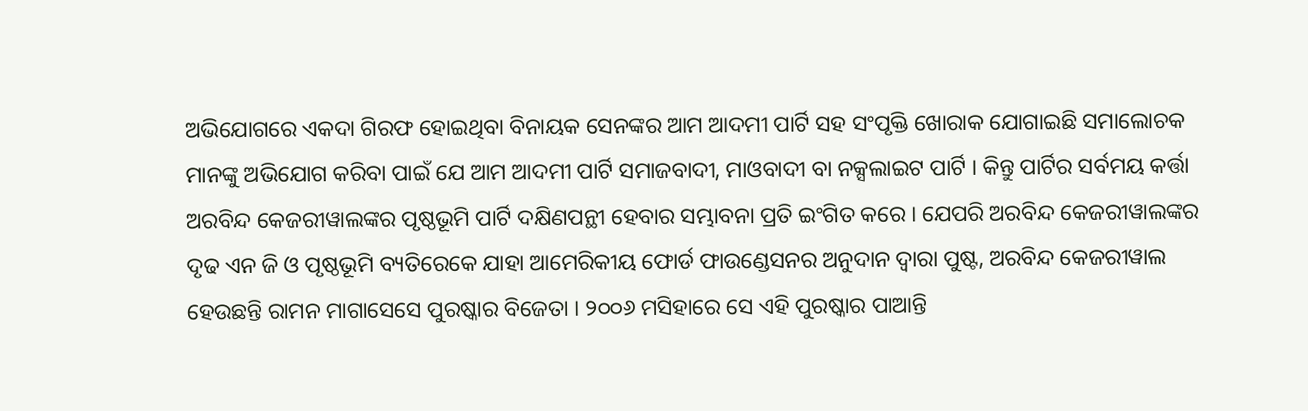ଅଭିଯୋଗରେ ଏକଦା ଗିରଫ ହୋଇଥିବା ବିନାୟକ ସେନଙ୍କର ଆମ ଆଦମୀ ପାର୍ଟି ସହ ସଂପୃକ୍ତି ଖୋରାକ ଯୋଗାଇଛି ସମାଲୋଚକ ମାନଙ୍କୁ ଅଭିଯୋଗ କରିବା ପାଇଁ ଯେ ଆମ ଆଦମୀ ପାର୍ଟି ସମାଜବାଦୀ, ମାଓବାଦୀ ବା ନକ୍ସଲାଇଟ ପାର୍ଟି । କିନ୍ତୁ ପାର୍ଟିର ସର୍ବମୟ କର୍ତ୍ତା ଅରବିନ୍ଦ କେଜରୀୱାଲଙ୍କର ପୃଷ୍ଠଭୂମି ପାର୍ଟି ଦକ୍ଷିଣପନ୍ଥୀ ହେବାର ସମ୍ଭାବନା ପ୍ରତି ଇଂଗିତ କରେ । ଯେପରି ଅରବିନ୍ଦ କେଜରୀୱାଲଙ୍କର ଦୃଢ ଏନ ଜି ଓ ପୃଷ୍ଠଭୂମି ବ୍ୟତିରେକେ ଯାହା ଆମେରିକୀୟ ଫୋର୍ଡ ଫାଉଣ୍ଡେସନର ଅନୁଦାନ ଦ୍ୱାରା ପୁଷ୍ଟ, ଅରବିନ୍ଦ କେଜରୀୱାଲ ହେଉଛନ୍ତି ରାମନ ମାଗାସେସେ ପୁରଷ୍କାର ବିଜେତା । ୨୦୦୬ ମସିହାରେ ସେ ଏହି ପୁରଷ୍କାର ପାଆନ୍ତି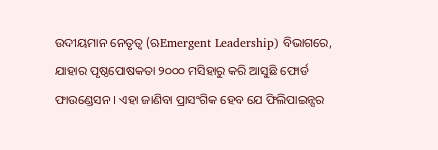ଉଦୀୟମାନ ନେତୃତ୍ୱ (ଋEmergent Leadership) ବିଭାଗରେ, ଯାହାର ପୃଷ୍ଠପୋଷକତା ୨୦୦୦ ମସିହାରୁ କରି ଆସୁଛି ଫୋର୍ଡ ଫାଉଣ୍ଡେସନ । ଏହା ଜାଣିବା ପ୍ରାସଂଗିକ ହେବ ଯେ ଫିଲିପାଇନ୍ସର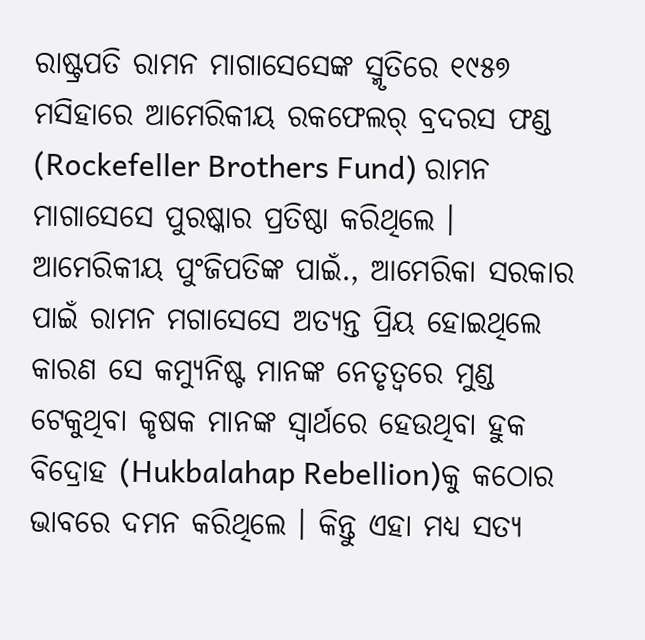ରାଷ୍ଟ୍ରପତି ରାମନ ମାଗାସେସେଙ୍କ ସ୍ମୃତିରେ ୧୯୫୭ ମସିହାରେ ଆମେରିକୀୟ ରକଫେଲର୍ ବ୍ରଦରସ ଫଣ୍ଡ (Rockefeller Brothers Fund) ରାମନ ମାଗାସେସେ ପୁରଷ୍କାର ପ୍ରତିଷ୍ଠା କରିଥିଲେ । ଆମେରିକୀୟ ପୁଂଜିପତିଙ୍କ ପାଇଁ., ଆମେରିକା ସରକାର ପାଇଁ ରାମନ ମଗାସେସେ ଅତ୍ୟନ୍ତ ପ୍ରିୟ ହୋଇଥିଲେ କାରଣ ସେ କମ୍ୟୁନିଷ୍ଟ ମାନଙ୍କ ନେତୃତ୍ୱରେ ମୁଣ୍ଡ ଟେକୁଥିବା କୃଷକ ମାନଙ୍କ ସ୍ୱାର୍ଥରେ ହେଉଥିବା ହୁକ ବିଦ୍ରୋହ (Hukbalahap Rebellion)କୁ କଠୋର ଭାବରେ ଦମନ କରିଥିଲେ । କିନ୍ତୁ ଏହା ମଧ୍ୟ ସତ୍ୟ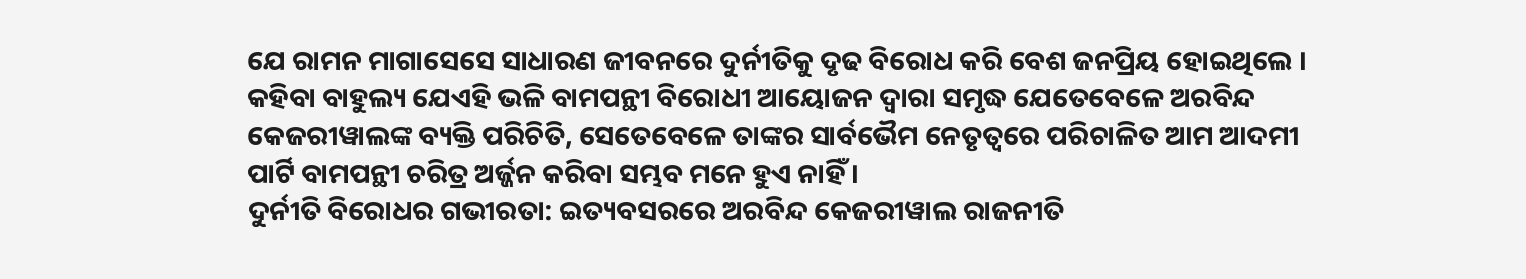ଯେ ରାମନ ମାଗାସେସେ ସାଧାରଣ ଜୀବନରେ ଦୁର୍ନୀତିକୁ ଦୃଢ ବିରୋଧ କରି ବେଶ ଜନପ୍ରିୟ ହୋଇଥିଲେ । କହିବା ବାହୁଲ୍ୟ ଯେଏହି ଭଳି ବାମପନ୍ଥୀ ବିରୋଧୀ ଆୟୋଜନ ଦ୍ୱାରା ସମୃଦ୍ଧ ଯେତେବେଳେ ଅରବିନ୍ଦ କେଜରୀୱାଲଙ୍କ ବ୍ୟକ୍ତି ପରିଚିତି, ସେତେବେଳେ ତାଙ୍କର ସାର୍ବଭୈମ ନେତୃତ୍ୱରେ ପରିଚାଳିତ ଆମ ଆଦମୀ ପାର୍ଟି ବାମପନ୍ଥୀ ଚରିତ୍ର ଅର୍ଜ୍ଜନ କରିବା ସମ୍ଭବ ମନେ ହୁଏ ନାହିଁ ।
ଦୁର୍ନୀତି ବିରୋଧର ଗଭୀରତା: ଇତ୍ୟବସରରେ ଅରବିନ୍ଦ କେଜରୀୱାଲ ରାଜନୀତି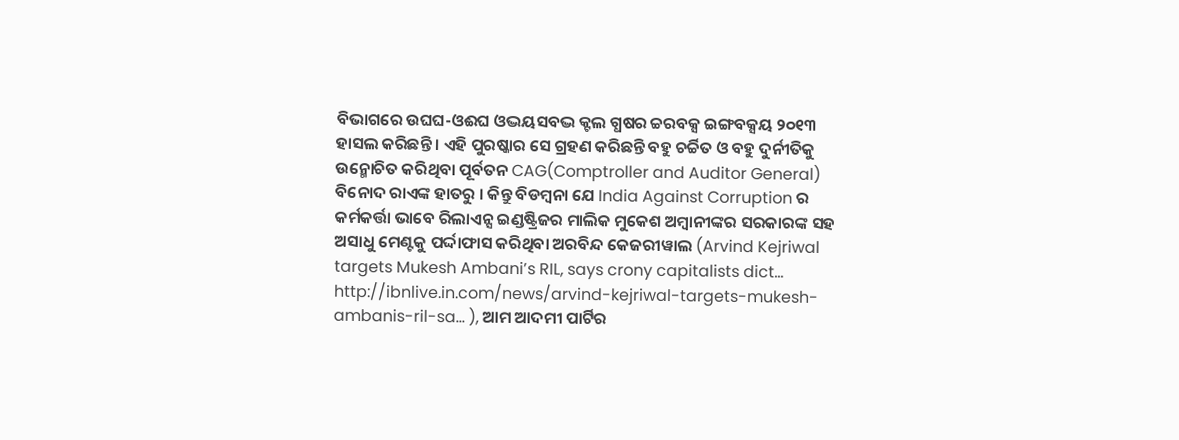ବିଭାଗରେ ଉଘଘ-ଓଈଘ ଓଦ୍ଭୟସବଦ୍ଭ କ୍ଟଲ ଗ୍ଧଷର ଚ୍ଚରବକ୍ସ ଇଙ୍ଗବକ୍ସୟ ୨୦୧୩ ହାସଲ କରିଛନ୍ତି । ଏହି ପୁରଷ୍କାର ସେ ଗ୍ରହଣ କରିଛନ୍ତି ବହୁ ଚର୍ଚ୍ଚିତ ଓ ବହୁ ଦୁର୍ନୀତିକୁ ଉନ୍ମୋଚିତ କରିଥିବା ପୂର୍ବତନ CAG(Comptroller and Auditor General) ବିନୋଦ ରାଏଙ୍କ ହାତରୁ । କିନ୍ତୁ ବିଡମ୍ବନା ଯେ India Against Corruption ର କର୍ମକର୍ତ୍ତା ଭାବେ ରିଲାଏନ୍ସ ଇଣ୍ଡଷ୍ଟ୍ରିଜର ମାଲିକ ମୁକେଶ ଅମ୍ବାନୀଙ୍କର ସରକାରଙ୍କ ସହ ଅସାଧୁ ମେଣ୍ଟକୁ ପର୍ଦ୍ଦାଫାସ କରିଥିବା ଅରବିନ୍ଦ କେଜରୀୱାଲ (Arvind Kejriwal targets Mukesh Ambani’s RIL, says crony capitalists dict… http://ibnlive.in.com/news/arvind-kejriwal-targets-mukesh-ambanis-ril-sa… ), ଆମ ଆଦମୀ ପାର୍ଟିର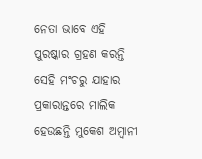ନେତା ଭାବେ ଏହି ପୁରଷ୍କାର ଗ୍ରହଣ କରନ୍ତି ସେହି ମଂଚରୁ ଯାହାର ପ୍ରକାରାନ୍ତରେ ମାଲିକ ହେଉଛନ୍ତି ମୁକେଶ ଅମ୍ବାନୀ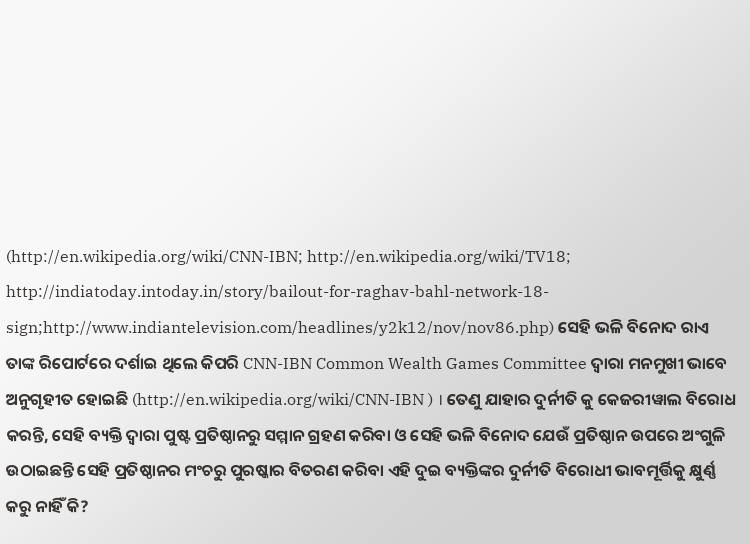(http://en.wikipedia.org/wiki/CNN-IBN; http://en.wikipedia.org/wiki/TV18; http://indiatoday.intoday.in/story/bailout-for-raghav-bahl-network-18-sign;http://www.indiantelevision.com/headlines/y2k12/nov/nov86.php) ସେହି ଭଳି ବିନୋଦ ରାଏ ତାଙ୍କ ରିପୋର୍ଟରେ ଦର୍ଶାଇ ଥିଲେ କିପରି CNN-IBN Common Wealth Games Committee ଦ୍ୱାରା ମନମୁଖୀ ଭାବେ ଅନୁଗୃହୀତ ହୋଇଛି (http://en.wikipedia.org/wiki/CNN-IBN ) । ତେଣୁ ଯାହାର ଦୁର୍ନୀତି କୁ କେଜରୀୱାଲ ବିରୋଧ କରନ୍ତି, ସେହି ବ୍ୟକ୍ତି ଦ୍ୱାରା ପୁଷ୍ଟ ପ୍ରତିଷ୍ଠାନରୁ ସମ୍ମାନ ଗ୍ରହଣ କରିବା ଓ ସେହି ଭଳି ବିନୋଦ ଯେଉଁ ପ୍ରତିଷ୍ଠାନ ଉପରେ ଅଂଗୁଳି ଉଠାଇଛନ୍ତି ସେହି ପ୍ରତିଷ୍ଠାନର ମଂଚରୁ ପୁରଷ୍କାର ବିତରଣ କରିବା ଏହି ଦୁଇ ବ୍ୟକ୍ତିଙ୍କର ଦୁର୍ନୀତି ବିରୋଧୀ ଭାବମୂର୍ତ୍ତିକୁ କ୍ଷୁର୍ଣ୍ଣ କରୁ ନାହିଁ କି?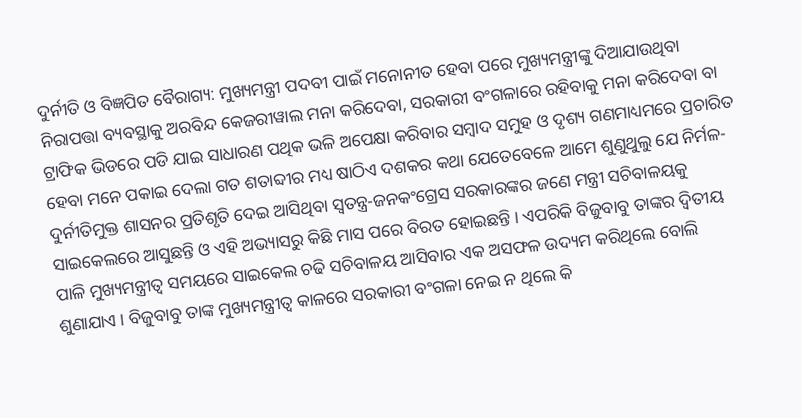ଦୁର୍ନୀତି ଓ ବିଜ୍ଞପିତ ବୈରାଗ୍ୟ: ମୁଖ୍ୟମନ୍ତ୍ରୀ ପଦବୀ ପାଇଁ ମନୋନୀତ ହେବା ପରେ ମୁଖ୍ୟମନ୍ତ୍ରୀଙ୍କୁ ଦିଆଯାଉଥିବା ନିରାପତ୍ତା ବ୍ୟବସ୍ଥାକୁ ଅରବିନ୍ଦ କେଜରୀୱାଲ ମନା କରିଦେବା, ସରକାରୀ ବଂଗଳାରେ ରହିବାକୁ ମନା କରିଦେବା ବା ଟ୍ରାଫିକ ଭିଡରେ ପଡି ଯାଇ ସାଧାରଣ ପଥିକ ଭଳି ଅପେକ୍ଷା କରିବାର ସମ୍ବାଦ ସମୁହ ଓ ଦୃଶ୍ୟ ଗଣମାଧ୍ୟମରେ ପ୍ରଚାରିତ ହେବା ମନେ ପକାଇ ଦେଲା ଗତ ଶତାବ୍ଦୀର ମଧ୍ୟ ଷାଠିଏ ଦଶକର କଥା ଯେତେବେଳେ ଆମେ ଶୁଣୁଥୁଲୁ ଯେ ନିର୍ମଳ-ଦୁର୍ନୀତିମୁକ୍ତ ଶାସନର ପ୍ରତିଶୃତି ଦେଇ ଆସିଥିବା ସ୍ୱତନ୍ତ୍ର-ଜନକଂଗ୍ରେସ ସରକାରଙ୍କର ଜଣେ ମନ୍ତ୍ରୀ ସଚିବାଳୟକୁ ସାଇକେଲରେ ଆସୁଛନ୍ତି ଓ ଏହି ଅଭ୍ୟାସରୁ କିଛି ମାସ ପରେ ବିରତ ହୋଇଛନ୍ତି । ଏପରିକି ବିଜୁବାବୁ ତାଙ୍କର ଦ୍ୱିତୀୟ ପାଳି ମୁଖ୍ୟମନ୍ତ୍ରୀତ୍ୱ ସମୟରେ ସାଇକେଲ ଚଢି ସଚିବାଳୟ ଆସିବାର ଏକ ଅସଫଳ ଉଦ୍ୟମ କରିଥିଲେ ବୋଲି ଶୁଣାଯାଏ । ବିଜୁବାବୁ ତାଙ୍କ ମୁଖ୍ୟମନ୍ତ୍ରୀତ୍ୱ କାଳରେ ସରକାରୀ ବଂଗଳା ନେଇ ନ ଥିଲେ କି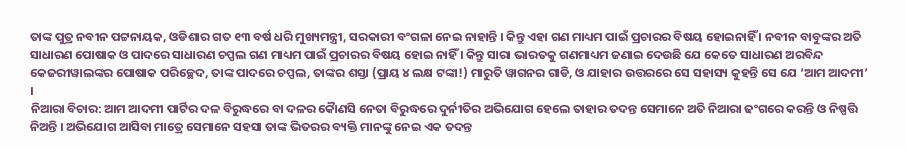ତାଙ୍କ ପୁତ୍ର ନବୀନ ପଟ୍ଟନାୟକ, ଓଡିଶାର ଗତ ୧୩ ବର୍ଷ ଧରି ମୁଖ୍ୟମନ୍ତ୍ରୀ, ସରକାରୀ ବଂଗଳା ନେଇ ନାହାନ୍ତି । କିନ୍ତୁ ଏହା ଗଣ ମାଧ୍ୟମ ପାଇଁ ପ୍ରଚାରର ବିଷୟ ହୋଇନାହିଁ । ନବୀନ ବାବୁଙ୍କର ଅତି ସାଧାରଣ ପୋଷାକ ଓ ପାଦରେ ସାଧାରଣ ଚପ୍ପଲ ଗଣ ମାଧ୍ୟମ ପାଇଁ ପ୍ରଚାରର ବିଷୟ ହୋଇ ନାହିଁ । କିନ୍ତୁ ସାରା ଭାରତକୁ ଗଣମାଧ୍ୟମ ଜଣାଇ ଦେଉଛି ଯେ କେତେ ସାଧାରଣ ଅରବିନ୍ଦ କେଜରୀୱାଲଙ୍କର ପୋଷାକ ପରିଚ୍ଛେଦ, ତାଙ୍କ ପାଦରେ ଚପ୍ପଲ, ତାଙ୍କର ଶସ୍ତା (ପ୍ରାୟ ୪ ଲକ୍ଷ ଟଙ୍କା!) ମାରୁତି ୱାଗନର ଗାଡି, ଓ ଯାହାର ଉତ୍ତରରେ ସେ ସହାସ୍ୟ କୁହନ୍ତି ସେ ଯେ ‘ଆମ ଆଦମୀ’ ।
ନିଆରା ବିଚାର: ଆମ ଆଦମୀ ପାର୍ଟିର ଦଳ ବିରୁଦ୍ଧରେ ବା ଦଳର କୈାଣସି ନେତା ବିରୁଦ୍ଧରେ ଦୁର୍ନୀତିର ଅଭିଯୋଗ ହେଲେ ତାହାର ତଦନ୍ତ ସେମାନେ ଅତି ନିଆରା ଢଂଗରେ କରନ୍ତି ଓ ନିଷ୍ପତ୍ତି ନିଅନ୍ତି । ଅଭିଯୋଗ ଆସିବା ମାତ୍ରେ ସେମାନେ ସହସା ତାଙ୍କ ଭିତରର ବ୍ୟକ୍ତି ମାନଙ୍କୁ ନେଇ ଏକ ତଦନ୍ତ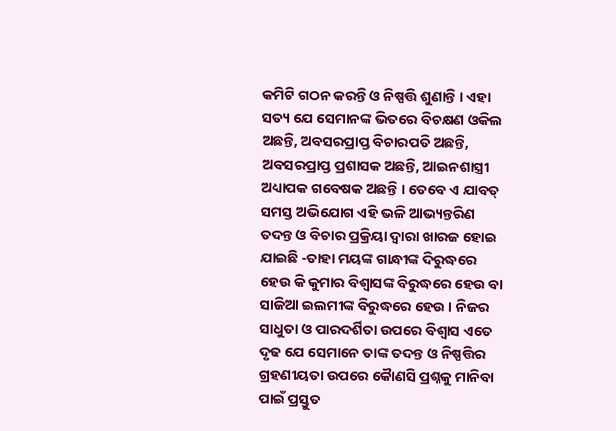କମିଟି ଗଠନ କରନ୍ତି ଓ ନିଷ୍ପତ୍ତି ଶୁଣାନ୍ତି । ଏହା ସତ୍ୟ ଯେ ସେମାନଙ୍କ ଭିତରେ ବିଚକ୍ଷଣ ଓକିଲ ଅଛନ୍ତି, ଅବସରପ୍ରାପ୍ତ ବିଚାରପତି ଅଛନ୍ତି, ଅବସରପ୍ରାପ୍ତ ପ୍ରଶାସକ ଅଛନ୍ତି, ଆଇନଶାସ୍ତ୍ରୀ ଅଧ୍ୟାପକ ଗବେଷକ ଅଛନ୍ତି । ତେବେ ଏ ଯାବତ୍ ସମସ୍ତ ଅଭିଯୋଗ ଏହି ଭଳି ଆଭ୍ୟନ୍ତରିଣ ତଦନ୍ତ ଓ ବିଚାର ପ୍ରକ୍ରିୟା ଦ୍ୱାରା ଖାରଜ ହୋଇ ଯାଇଛି -ତାହା ମୟଙ୍କ ଗାନ୍ଧୀଙ୍କ ଦିରୁଦ୍ଧରେ ହେଉ କି କୁମାର ବିଶ୍ୱାସଙ୍କ ବିରୁଦ୍ଧରେ ହେଉ ବା ସାଜିଆ ଇଲମୀଙ୍କ ବିରୁଦ୍ଧରେ ହେଉ । ନିଜର ସାଧୁତା ଓ ପାରଦର୍ଶିତା ଉପରେ ବିଶ୍ୱାସ ଏତେ ଦୃଢ ଯେ ସେମାନେ ତାଙ୍କ ତଦନ୍ତ ଓ ନିଷ୍ପତ୍ତିର ଗ୍ରହଣୀୟତା ଉପରେ କୈାଣସି ପ୍ରଶ୍ନକୁ ମାନିବା ପାଇଁ ପ୍ରସ୍ତୁତ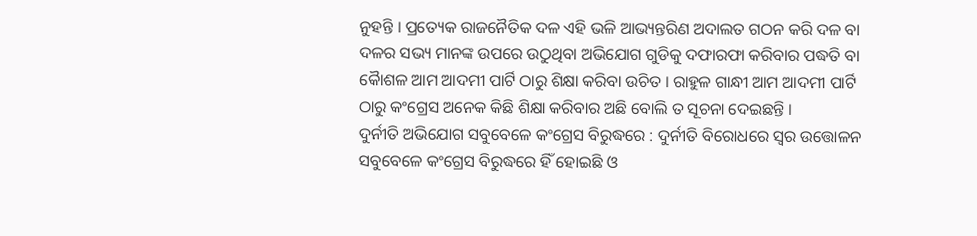ନୁହନ୍ତି । ପ୍ରତ୍ୟେକ ରାଜନୈତିକ ଦଳ ଏହି ଭଳି ଆଭ୍ୟନ୍ତରିଣ ଅଦାଲତ ଗଠନ କରି ଦଳ ବା ଦଳର ସଭ୍ୟ ମାନଙ୍କ ଉପରେ ଉଠୁଥିବା ଅଭିଯୋଗ ଗୁଡିକୁ ଦଫାରଫା କରିବାର ପଦ୍ଧତି ବା କୈାଶଳ ଆମ ଆଦମୀ ପାର୍ଟି ଠାରୁ ଶିକ୍ଷା କରିବା ଉଚିତ । ରାହୁଳ ଗାନ୍ଧୀ ଆମ ଆଦମୀ ପାର୍ଟି ଠାରୁ କଂଗ୍ରେସ ଅନେକ କିଛି ଶିକ୍ଷା କରିବାର ଅଛି ବୋଲି ତ ସୂଚନା ଦେଇଛନ୍ତି ।
ଦୁର୍ନୀତି ଅଭିଯୋଗ ସବୁବେଳେ କଂଗ୍ରେସ ବିରୁଦ୍ଧରେ : ଦୁର୍ନୀତି ବିରୋଧରେ ସ୍ୱର ଉତ୍ତୋଳନ ସବୁବେଳେ କଂଗ୍ରେସ ବିରୁଦ୍ଧରେ ହିଁ ହୋଇଛି ଓ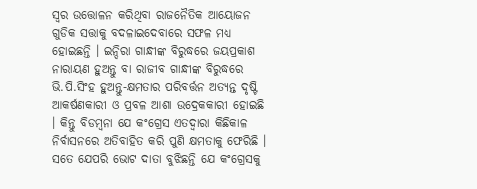ସ୍ୱର ଉତ୍ତୋଳନ କରିଥିବା ରାଜନୈତିକ ଆୟୋଜନ ଗୁଡିକ ସତ୍ତାକୁ ବଦଳାଇଦେବାରେ ସଫଳ ମଧ୍ୟ ହୋଇଛନ୍ତି । ଇନ୍ଦିରା ଗାନ୍ଧୀଙ୍କ ବିରୁଦ୍ଧରେ ଜୟପ୍ରକାଶ ନାରାୟଣ ହୁଅନ୍ତୁ ବା ରାଜୀବ ଗାନ୍ଧୀଙ୍କ ବିରୁଦ୍ଧରେ ଭି.ପି.ସିଂହ ହୁଅନ୍ତୁ-କ୍ଷମତାର ପରିବର୍ତ୍ତନ ଅତ୍ୟନ୍ତ ଦୃଷ୍ଟି ଆକର୍ଷଣକାରୀ ଓ ପ୍ରବଳ ଆଶା ଉଦ୍ରେକକାରୀ ହୋଇଛି । କିନ୍ତୁ ବିଡମ୍ବନା ଯେ କଂଗ୍ରେସ ଏତଦ୍ୱାରା କିଛିକାଳ ନିର୍ବାସନରେ ଅତିବାହିତ କରି ପୁଣି କ୍ଷମତାକୁ ଫେରିଛି । ସତେ ଯେପରି ଭୋଟ ଦାତା ବୁଝିଛନ୍ତି ଯେ କଂଗ୍ରେସକୁ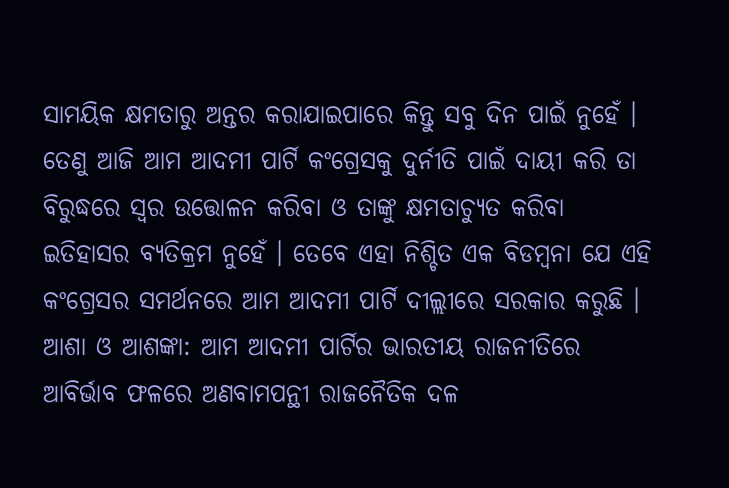ସାମୟିକ କ୍ଷମତାରୁ ଅନ୍ତର କରାଯାଇପାରେ କିନ୍ତୁ ସବୁ ଦିନ ପାଇଁ ନୁହେଁ । ତେଣୁ ଆଜି ଆମ ଆଦମୀ ପାର୍ଟି କଂଗ୍ରେସକୁ ଦୁର୍ନୀତି ପାଇଁ ଦାୟୀ କରି ତା ବିରୁଦ୍ଧରେ ସ୍ୱର ଉତ୍ତୋଳନ କରିବା ଓ ତାଙ୍କୁ କ୍ଷମତାଚ୍ୟୁତ କରିବା ଇତିହାସର ବ୍ୟତିକ୍ରମ ନୁହେଁ । ତେବେ ଏହା ନିଶ୍ଚିତ ଏକ ବିଡମ୍ବନା ଯେ ଏହି କଂଗ୍ରେସର ସମର୍ଥନରେ ଆମ ଆଦମୀ ପାର୍ଟି ଦୀଲ୍ଲୀରେ ସରକାର କରୁଛି ।
ଆଶା ଓ ଆଶଙ୍କା: ଆମ ଆଦମୀ ପାର୍ଟିର ଭାରତୀୟ ରାଜନୀତିରେ ଆବିର୍ଭାବ ଫଳରେ ଅଣବାମପନ୍ଥୀ ରାଜନୈତିକ ଦଳ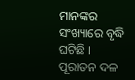ମାନଙ୍କର ସଂଖ୍ୟାରେ ବୃଦ୍ଧି ଘଟିଛି । ପୂରାତନ ଦଳ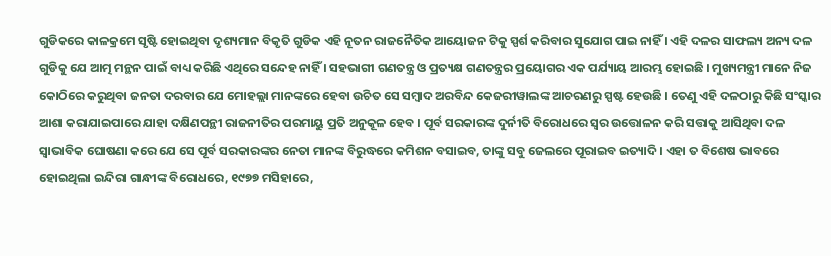ଗୁଡିକରେ କାଳକ୍ରମେ ସୃଷ୍ଟି ହୋଇଥିବା ଦୃଶ୍ୟମାନ ବିକୃତି ଗୁଡିକ ଏହି ନୂତନ ରାଜନୈତିକ ଆୟୋଜନ ଟିକୁ ସ୍ପର୍ଶ କରିବାର ସୁଯୋଗ ପାଇ ନାହିଁ । ଏହି ଦଳର ସାଫଲ୍ୟ ଅନ୍ୟ ଦଳ ଗୁଡିକୁ ଯେ ଆତ୍ମ ମନ୍ଥନ ପାଇଁ ବାଧ୍ୟ କରିଛି ଏଥିରେ ସନ୍ଦେହ ନାହିଁ । ସହଭାଗୀ ଗଣତନ୍ତ୍ର ଓ ପ୍ରତ୍ୟକ୍ଷ ଗଣତନ୍ତ୍ରର ପ୍ରୟୋଗର ଏକ ପର୍ଯ୍ୟାୟ ଆରମ୍ଭ ହୋଇଛି । ମୁଖ୍ୟମନ୍ତ୍ରୀ ମାନେ ନିଜ କୋଠିରେ କରୁଥିବା ଜନତା ଦରବାର ଯେ ମୋହଲ୍ଲା ମାନଙ୍କରେ ହେବା ଉଚିତ ସେ ସମ୍ବାଦ ଅରବିନ୍ଦ କେଜରୀୱାଲଙ୍କ ଆଚରଣରୁ ସ୍ପଷ୍ଟ ହେଉଛି । ତେଣୁ ଏହି ଦଳଠାରୁ କିଛି ସଂସ୍କାର ଆଶା କରାଯାଇପାରେ ଯାହା ଦକ୍ଷିଣପନ୍ଥୀ ରାଜନୀତିର ପରମାୟୁ ପ୍ରତି ଅନୁକୂଳ ହେବ । ପୂର୍ବ ସରକାରଙ୍କ ଦୁର୍ନୀତି ବିରୋଧରେ ସ୍ୱର ଉତ୍ତୋଳନ କରି ସତ୍ତାକୁ ଆସିଥିବା ଦଳ ସ୍ୱାଭାବିକ ଘୋଷଣା କରେ ଯେ ସେ ପୂର୍ବ ସରକାରଙ୍କର ନେତା ମାନଙ୍କ ବିରୁଦ୍ଧରେ କମିଶନ ବସାଇବ, ତାଙ୍କୁ ସବୁ ଜେଲରେ ପୂରାଇବ ଇତ୍ୟାଦି । ଏହା ତ ବିଶେଷ ଭାବରେ ହୋଇଥିଲା ଇନ୍ଦିରା ଗାନ୍ଧୀଙ୍କ ବିରୋଧରେ, ୧୯୭୭ ମସିହାରେ,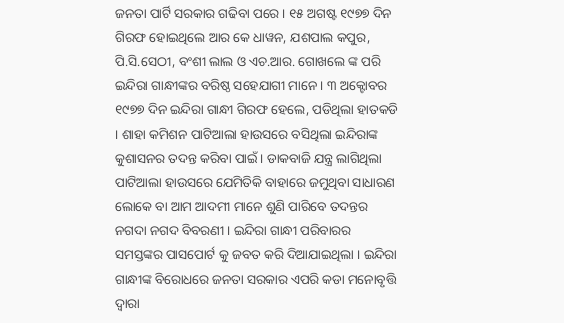ଜନତା ପାର୍ଟି ସରକାର ଗଢିବା ପରେ । ୧୫ ଅଗଷ୍ଟ ୧୯୭୭ ଦିନ ଗିରଫ ହୋଇଥିଲେ ଆର କେ ଧାୱନ, ଯଶପାଲ କପୁର, ପି.ସି.ସେଠୀ, ବଂଶୀ ଲାଲ ଓ ଏଚ.ଆର. ଗୋଖଲେ ଙ୍କ ପରି ଇନ୍ଦିରା ଗାନ୍ଧୀଙ୍କର ବରିଷ୍ଠ ସହେଯାଗୀ ମାନେ । ୩ ଅକ୍ଟୋବର ୧୯୭୭ ଦିନ ଇନ୍ଦିରା ଗାନ୍ଧୀ ଗିରଫ ହେଲେ, ପଡିଥିଲା ହାତକଡି । ଶାହା କମିଶନ ପାଟିଆଲା ହାଉସରେ ବସିଥିଲା ଇନ୍ଦିରାଙ୍କ କୁଶାସନର ତଦନ୍ତ କରିବା ପାଇଁ । ଡାକବାଜି ଯନ୍ତ୍ର ଲାଗିଥିଲା ପାଟିଆଲା ହାଉସରେ ଯେମିତିକି ବାହାରେ ଜମୁଥିବା ସାଧାରଣ ଲୋକେ ବା ଆମ ଆଦମୀ ମାନେ ଶୁଣି ପାରିବେ ତଦନ୍ତର ନଗଦା ନଗଦ ବିବରଣୀ । ଇନ୍ଦିରା ଗାନ୍ଧୀ ପରିବାରର ସମସ୍ତଙ୍କର ପାସପୋର୍ଟ କୁ ଜବତ କରି ଦିଆଯାଇଥିଲା । ଇନ୍ଦିରା ଗାନ୍ଧୀଙ୍କ ବିରୋଧରେ ଜନତା ସରକାର ଏପରି କଡା ମନୋବୃତ୍ତି ଦ୍ୱାରା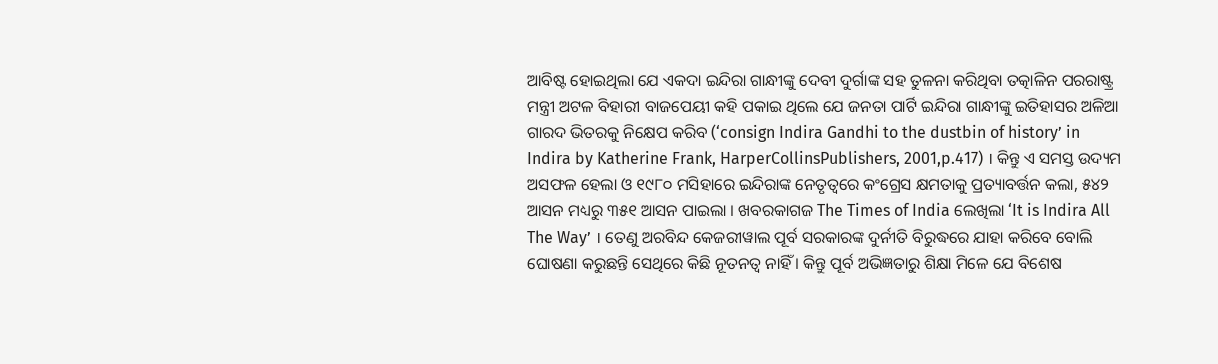ଆବିଷ୍ଟ ହୋଇଥିଲା ଯେ ଏକଦା ଇନ୍ଦିରା ଗାନ୍ଧୀଙ୍କୁ ଦେବୀ ଦୁର୍ଗାଙ୍କ ସହ ତୁଳନା କରିଥିବା ତତ୍କାଳିନ ପରରାଷ୍ଟ୍ର ମନ୍ତ୍ରୀ ଅଟଳ ବିହାରୀ ବାଜପେୟୀ କହି ପକାଇ ଥିଲେ ଯେ ଜନତା ପାର୍ଟି ଇନ୍ଦିରା ଗାନ୍ଧୀଙ୍କୁ ଇତିହାସର ଅଳିଆ ଗାରଦ ଭିତରକୁ ନିକ୍ଷେପ କରିବ (‘consign Indira Gandhi to the dustbin of history’ in Indira by Katherine Frank, HarperCollinsPublishers, 2001,p.417) । କିନ୍ତୁ ଏ ସମସ୍ତ ଉଦ୍ୟମ ଅସଫଳ ହେଲା ଓ ୧୯୮୦ ମସିହାରେ ଇନ୍ଦିରାଙ୍କ ନେତୃତ୍ୱରେ କଂଗ୍ରେସ କ୍ଷମତାକୁ ପ୍ରତ୍ୟାବର୍ତ୍ତନ କଲା, ୫୪୨ ଆସନ ମଧ୍ୟରୁ ୩୫୧ ଆସନ ପାଇଲା । ଖବରକାଗଜ The Times of India ଲେଖିଲା ‘It is Indira All The Way’ । ତେଣୁ ଅରବିନ୍ଦ କେଜରୀୱାଲ ପୂର୍ବ ସରକାରଙ୍କ ଦୁର୍ନୀତି ବିରୁଦ୍ଧରେ ଯାହା କରିବେ ବୋଲି ଘୋଷଣା କରୁଛନ୍ତି ସେଥିରେ କିଛି ନୂତନତ୍ୱ ନାହିଁ । କିନ୍ତୁ ପୂର୍ବ ଅଭିଜ୍ଞତାରୁ ଶିକ୍ଷା ମିଳେ ଯେ ବିଶେଷ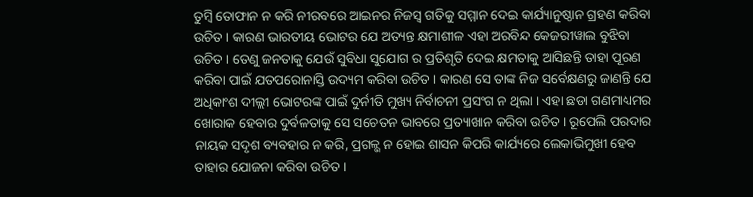ତୁମ୍ବି ତୋଫାନ ନ କରି ନୀରବରେ ଆଇନର ନିଜସ୍ୱ ଗତିକୁ ସମ୍ମାନ ଦେଇ କାର୍ଯ୍ୟାନୁଷ୍ଠାନ ଗ୍ରହଣ କରିବା ଉଚିତ । କାରଣ ଭାରତୀୟ ଭୋଟର ଯେ ଅତ୍ୟନ୍ତ କ୍ଷମାଶୀଳ ଏହା ଅରବିନ୍ଦ କେଜରୀୱାଲ ବୁଝିବା ଉଚିତ । ତେଣୁ ଜନତାକୁ ଯେଉଁ ସୁବିଧା ସୁଯୋଗ ର ପ୍ରତିଶୃତି ଦେଇ କ୍ଷମତାକୁ ଆସିଛନ୍ତି ତାହା ପୂରଣ କରିବା ପାଇଁ ଯତପରୋନାସ୍ତି ଉଦ୍ୟମ କରିବା ଉଚିତ । କାରଣ ସେ ତାଙ୍କ ନିଜ ସର୍ବେକ୍ଷଣରୁ ଜାଣନ୍ତି ଯେ ଅଧିକାଂଶ ଦୀଲ୍ଲୀ ଭୋଟରଙ୍କ ପାଇଁ ଦୁର୍ନୀତି ମୁଖ୍ୟ ନିର୍ବାଚନୀ ପ୍ରସଂଗ ନ ଥିଲା । ଏହା ଛଡା ଗଣମାଧ୍ୟମର ଖୋରାକ ହେବାର ଦୁର୍ବଳତାକୁ ସେ ସଚେତନ ଭାବରେ ପ୍ରତ୍ୟାଖାନ କରିବା ଉଚିତ । ରୂପେଲି ପରଦାର ନାୟକ ସଦୃଶ ବ୍ୟବହାର ନ କରି, ପ୍ରଗଳ୍ଭ ନ ହୋଇ ଶାସନ କିପରି କାର୍ଯ୍ୟରେ ଲେକାଭିମୁଖୀ ହେବ ତାହାର ଯୋଜନା କରିବା ଉଚିତ ।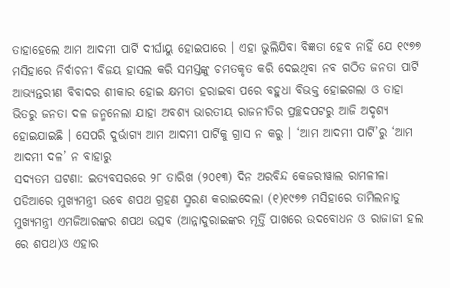ତାହାହେଲେ ଆମ ଆଦମୀ ପାର୍ଟି ଦୀର୍ଘାୟୁ ହୋଇପାରେ । ଏହା ଭୁଲିଯିବା ବିଜ୍ଞତା ହେବ ନାହିଁ ଯେ ୧୯୭୭ ମସିହାରେ ନିର୍ବାଚନୀ ବିଜୟ ହାସଲ କରି ସମସ୍ତଙ୍କୁ ଚମତକୃତ କରି ଦେଇଥିବା ନବ ଗଠିତ ଜନତା ପାର୍ଟି ଆଭ୍ୟନ୍ତରୀଣ ବିବାଦର ଶୀକାର ହୋଇ କ୍ଷମତା ହରାଇବା ପରେ ବହୁଧା ବିଭକ୍ତ ହୋଇଗଲା ଓ ତାହା ଭିତରୁ ଜନତା ଦଳ ଜନ୍ମନେଲା ଯାହା ଅବଶ୍ୟ ଭାରତୀୟ ରାଜନୀତିର ପ୍ରଚ୍ଛଦପଟରୁ ଆଜି ଅଦୃଶ୍ୟ ହୋଇଯାଇଛି । ସେପରି ଦୁର୍ଭାଗ୍ୟ ଆମ ଆଦମୀ ପାର୍ଟିକୁ ଗ୍ରାସ ନ କରୁ । ‘ଆମ ଆଦମୀ ପାର୍ଟି’ରୁ ‘ଆମ ଆଦମୀ ଦଳ’ ନ ବାହାରୁ
ସଦ୍ୟତମ ଘଟଣା: ଇତ୍ୟବସରରେ ୨୮ ତାରିଖ (୨୦୧୩) ଦିନ ଅରବିନ୍ଦ କେଜରୀୱାଲ ରାମଳୀଳା ପଡିଆରେ ମୁଖ୍ୟମନ୍ତ୍ରୀ ଭବେ ଶପଥ ଗ୍ରହଣ ସ୍ମରଣ କରାଇଦେଲା (୧)୧୯୭୭ ମସିହାରେ ତାମିଲନାଡୁ ମୁଖ୍ୟମନ୍ତ୍ରୀ ଏମଜିଆରଙ୍କର ଶପଥ ଉତ୍ସବ (ଆନ୍ନାଦୁରାଇଙ୍କର ମୂର୍ତ୍ତି ପାଖରେ ଉଦବୋଧନ ଓ ରାଜାଜୀ ହଲ ରେ ଶପଥ)ଓ ଏହାର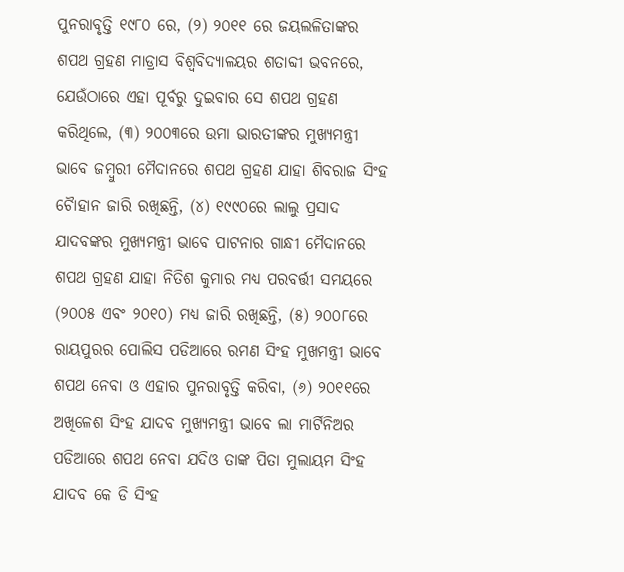ପୁନରାବୃତ୍ତି ୧୯୮୦ ରେ, (୨) ୨୦୧୧ ରେ ଜୟଲଳିତାଙ୍କର ଶପଥ ଗ୍ରହଣ ମାଡ୍ରାସ ବିଶ୍ୱବିଦ୍ୟାଳୟର ଶତାବ୍ଦୀ ଭବନରେ, ଯେଉଁଠାରେ ଏହା ପୂର୍ବରୁ ଦୁଇବାର ସେ ଶପଥ ଗ୍ରହଣ କରିଥିଲେ, (୩) ୨୦୦୩ରେ ଉମା ଭାରତୀଙ୍କର ମୁଖ୍ୟମନ୍ତ୍ରୀ ଭାବେ ଜମ୍ବୁରୀ ମୈଦାନରେ ଶପଥ ଗ୍ରହଣ ଯାହା ଶିବରାଜ ସିଂହ ଚୈାହାନ ଜାରି ରଖିଛନ୍ତି, (୪) ୧୯୯୦ରେ ଲାଲୁ ପ୍ରସାଦ ଯାଦବଙ୍କର ମୁଖ୍ୟମନ୍ତ୍ରୀ ଭାବେ ପାଟନାର ଗାନ୍ଧୀ ମୈଦାନରେ ଶପଥ ଗ୍ରହଣ ଯାହା ନିତିଶ କୁମାର ମଧ୍ୟ ପରବର୍ତ୍ତୀ ସମୟରେ (୨୦୦୫ ଏବଂ ୨୦୧୦) ମଧ୍ୟ ଜାରି ରଖିଛନ୍ତି, (୫) ୨୦୦୮ରେ ରାୟପୁରର ପୋଲିସ ପଡିଆରେ ରମଣ ସିଂହ ମୁଖମନ୍ତ୍ରୀ ଭାବେ ଶପଥ ନେବା ଓ ଏହାର ପୁନରାବୃତ୍ତି କରିବା, (୬) ୨୦୧୧ରେ ଅଖିଳେଶ ସିଂହ ଯାଦବ ମୁଖ୍ୟମନ୍ତ୍ରୀ ଭାବେ ଲା ମାର୍ଟିନିଅର ପଡିଆରେ ଶପଥ ନେବା ଯଦିଓ ତାଙ୍କ ପିତା ମୁଲାୟମ ସିଂହ ଯାଦବ କେ ଡି ସିଂହ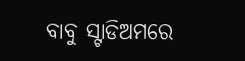ବାବୁ ସ୍ଟାଡିଅମରେ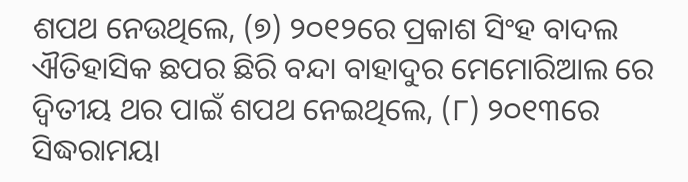ଶପଥ ନେଉଥିଲେ, (୭) ୨୦୧୨ରେ ପ୍ରକାଶ ସିଂହ ବାଦଲ ଐତିହାସିକ ଛପର ଛିରି ବନ୍ଦା ବାହାଦୁର ମେମୋରିଆଲ ରେ ଦ୍ୱିତୀୟ ଥର ପାଇଁ ଶପଥ ନେଇଥିଲେ, (୮) ୨୦୧୩ରେ ସିଦ୍ଧରାମୟା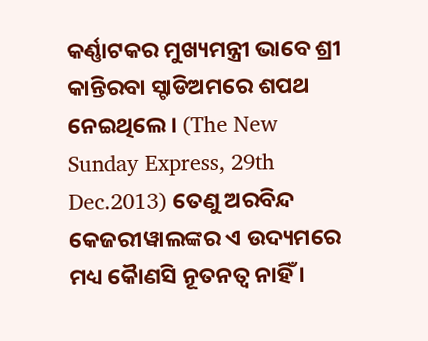କର୍ଣ୍ଣାଟକର ମୁଖ୍ୟମନ୍ତ୍ରୀ ଭାବେ ଶ୍ରୀ କାନ୍ତିରବା ସ୍ଟାଡିଅମରେ ଶପଥ ନେଇଥିଲେ । (The New Sunday Express, 29th Dec.2013) ତେଣୁ ଅରବିନ୍ଦ କେଜରୀୱାଲଙ୍କର ଏ ଉଦ୍ୟମରେ ମଧ୍ୟ କୈାଣସି ନୂତନତ୍ୱ ନାହିଁ ।